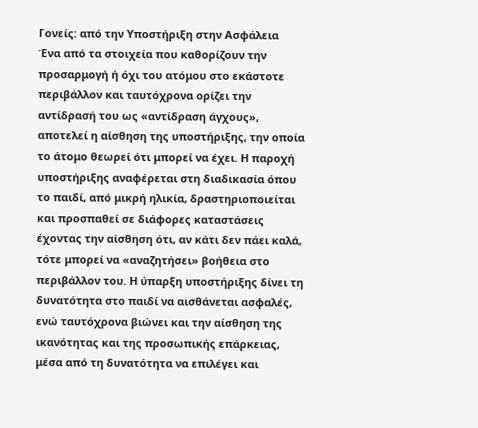Γονείς: από την Υποστήριξη στην Ασφάλεια
Ένα από τα στοιχεία που καθορίζουν την προσαρμογή ή όχι του ατόμου στο εκάστοτε περιβάλλον και ταυτόχρονα ορίζει την αντίδρασή του ως «αντίδραση άγχους», αποτελεί η αίσθηση της υποστήριξης, την οποία το άτομο θεωρεί ότι μπορεί να έχει. Η παροχή υποστήριξης αναφέρεται στη διαδικασία όπου το παιδί, από μικρή ηλικία, δραστηριοποιείται και προσπαθεί σε διάφορες καταστάσεις έχοντας την αίσθηση ότι, αν κάτι δεν πάει καλά, τότε μπορεί να «αναζητήσει» βοήθεια στο περιβάλλον του. Η ύπαρξη υποστήριξης δίνει τη δυνατότητα στο παιδί να αισθάνεται ασφαλές, ενώ ταυτόχρονα βιώνει και την αίσθηση της ικανότητας και της προσωπικής επάρκειας, μέσα από τη δυνατότητα να επιλέγει και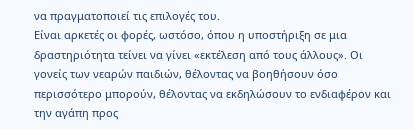να πραγματοποιεί τις επιλογές του.
Είναι αρκετές οι φορές, ωστόσο, όπου η υποστήριξη σε μια δραστηριότητα τείνει να γίνει «εκτέλεση από τους άλλους». Οι γονείς των νεαρών παιδιών, θέλοντας να βοηθήσουν όσο περισσότερο μπορούν, θέλοντας να εκδηλώσουν το ενδιαφέρον και την αγάπη προς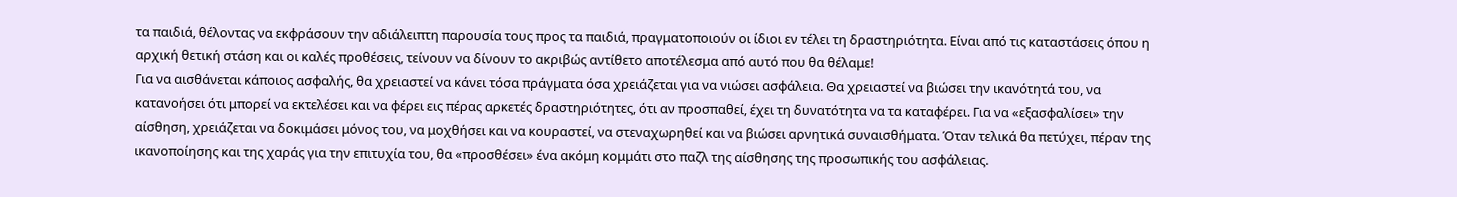τα παιδιά, θέλοντας να εκφράσουν την αδιάλειπτη παρουσία τους προς τα παιδιά, πραγματοποιούν οι ίδιοι εν τέλει τη δραστηριότητα. Είναι από τις καταστάσεις όπου η αρχική θετική στάση και οι καλές προθέσεις, τείνουν να δίνουν το ακριβώς αντίθετο αποτέλεσμα από αυτό που θα θέλαμε!
Για να αισθάνεται κάποιος ασφαλής, θα χρειαστεί να κάνει τόσα πράγματα όσα χρειάζεται για να νιώσει ασφάλεια. Θα χρειαστεί να βιώσει την ικανότητά του, να κατανοήσει ότι μπορεί να εκτελέσει και να φέρει εις πέρας αρκετές δραστηριότητες, ότι αν προσπαθεί, έχει τη δυνατότητα να τα καταφέρει. Για να «εξασφαλίσει» την αίσθηση, χρειάζεται να δοκιμάσει μόνος του, να μοχθήσει και να κουραστεί, να στεναχωρηθεί και να βιώσει αρνητικά συναισθήματα. Όταν τελικά θα πετύχει, πέραν της ικανοποίησης και της χαράς για την επιτυχία του, θα «προσθέσει» ένα ακόμη κομμάτι στο παζλ της αίσθησης της προσωπικής του ασφάλειας.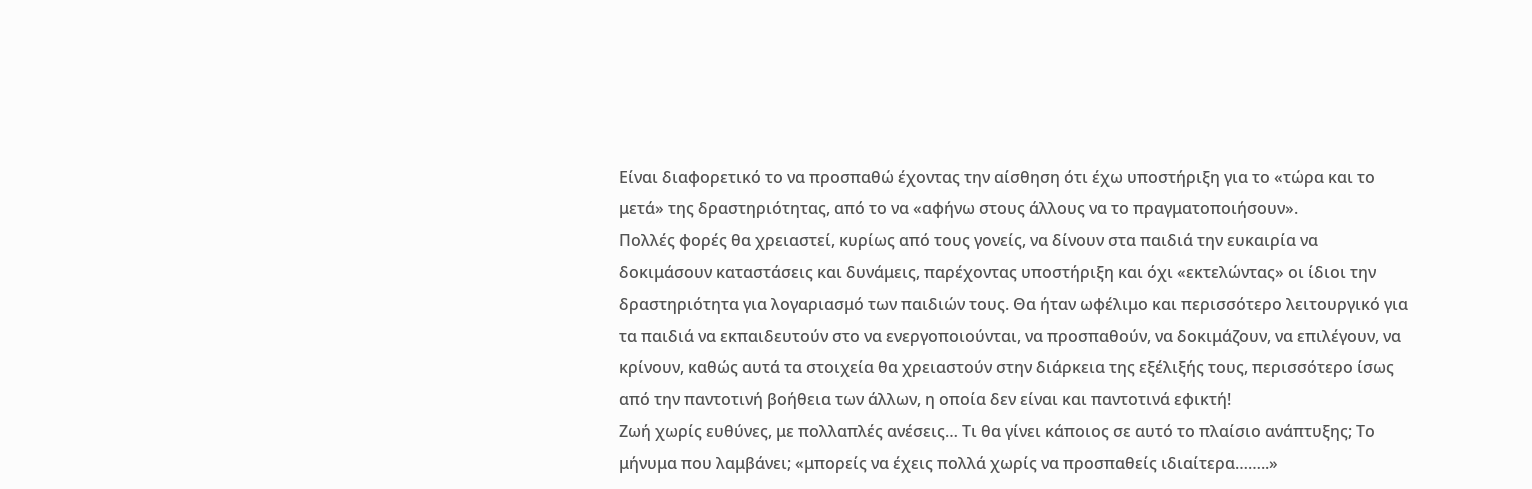Είναι διαφορετικό το να προσπαθώ έχοντας την αίσθηση ότι έχω υποστήριξη για το «τώρα και το μετά» της δραστηριότητας, από το να «αφήνω στους άλλους να το πραγματοποιήσουν».
Πολλές φορές θα χρειαστεί, κυρίως από τους γονείς, να δίνουν στα παιδιά την ευκαιρία να δοκιμάσουν καταστάσεις και δυνάμεις, παρέχοντας υποστήριξη και όχι «εκτελώντας» οι ίδιοι την δραστηριότητα για λογαριασμό των παιδιών τους. Θα ήταν ωφέλιμο και περισσότερο λειτουργικό για τα παιδιά να εκπαιδευτούν στο να ενεργοποιούνται, να προσπαθούν, να δοκιμάζουν, να επιλέγουν, να κρίνουν, καθώς αυτά τα στοιχεία θα χρειαστούν στην διάρκεια της εξέλιξής τους, περισσότερο ίσως από την παντοτινή βοήθεια των άλλων, η οποία δεν είναι και παντοτινά εφικτή!
Ζωή χωρίς ευθύνες, με πολλαπλές ανέσεις… Τι θα γίνει κάποιος σε αυτό το πλαίσιο ανάπτυξης; Το μήνυμα που λαμβάνει; «μπορείς να έχεις πολλά χωρίς να προσπαθείς ιδιαίτερα……..»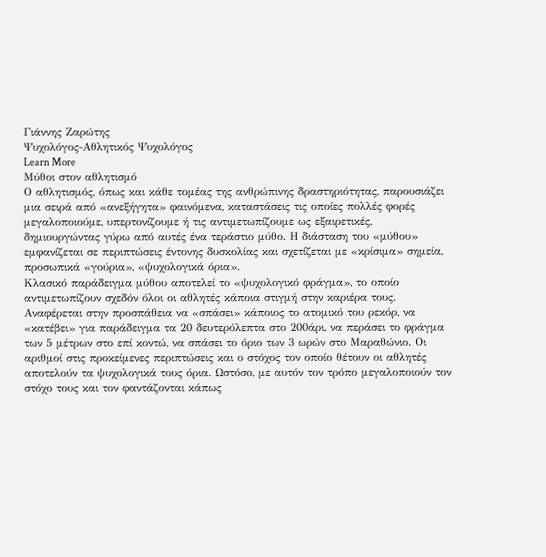Γιάννης Ζαρώτης
Ψυχολόγος-Αθλητικός Ψυχολόγος
Learn More
Μύθοι στον αθλητισμό
Ο αθλητισμός, όπως και κάθε τομέας της ανθρώπινης δραστηριότητας, παρουσιάζει μια σειρά από «ανεξήγητα» φαινόμενα, καταστάσεις τις οποίες πολλές φορές μεγαλοποιούμε, υπερτονίζουμε ή τις αντιμετωπίζουμε ως εξαιρετικές, δημιουργώντας γύρω από αυτές ένα τεράστιο μύθο. Η διάσταση του «μύθου» εμφανίζεται σε περιπτώσεις έντονης δυσκολίας και σχετίζεται με «κρίσιμα» σημεία, προσωπικά «γούρια», «ψυχολογικά όρια».
Κλασικό παράδειγμα μύθου αποτελεί το «ψυχολογικό φράγμα», το οποίο αντιμετωπίζουν σχεδόν όλοι οι αθλητές κάποια στιγμή στην καριέρα τους. Αναφέρεται στην προσπάθεια να «σπάσει» κάποιος το ατομικό του ρεκόρ, να «κατέβει» για παράδειγμα τα 20 δευτερόλεπτα στο 200άρι, να περάσει το φράγμα των 5 μέτρων στο επί κοντώ, να σπάσει το όριο των 3 ωρών στο Μαραθώνιο. Οι αριθμοί στις προκείμενες περιπτώσεις και ο στόχος τον οποίο θέτουν οι αθλητές αποτελούν τα ψυχολογικά τους όρια. Ωστόσο, με αυτόν τον τρόπο μεγαλοποιούν τον στόχο τους και τον φαντάζονται κάπως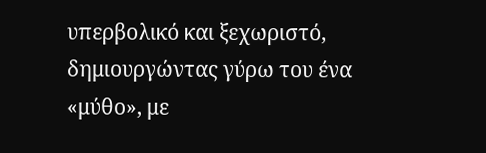υπερβολικό και ξεχωριστό, δημιουργώντας γύρω του ένα «μύθο», με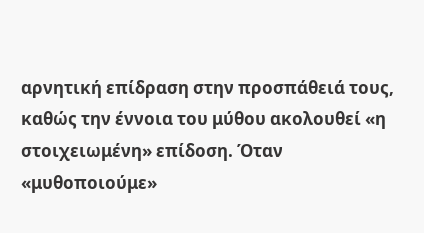αρνητική επίδραση στην προσπάθειά τους, καθώς την έννοια του μύθου ακολουθεί «η στοιχειωμένη» επίδοση. Όταν «μυθοποιούμε»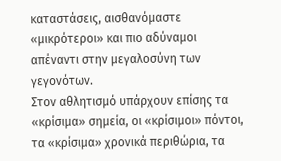καταστάσεις, αισθανόμαστε «μικρότεροι» και πιο αδύναμοι απέναντι στην μεγαλοσύνη των γεγονότων.
Στον αθλητισμό υπάρχουν επίσης τα «κρίσιμα» σημεία, οι «κρίσιμοι» πόντοι, τα «κρίσιμα» χρονικά περιθώρια, τα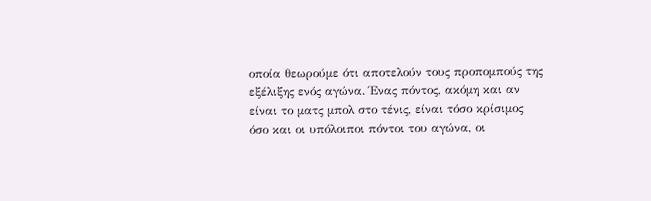οποία θεωρούμε ότι αποτελούν τους προπομπούς της εξέλιξης ενός αγώνα. Ένας πόντος, ακόμη και αν είναι το ματς μπολ στο τένις, είναι τόσο κρίσιμος όσο και οι υπόλοιποι πόντοι του αγώνα, οι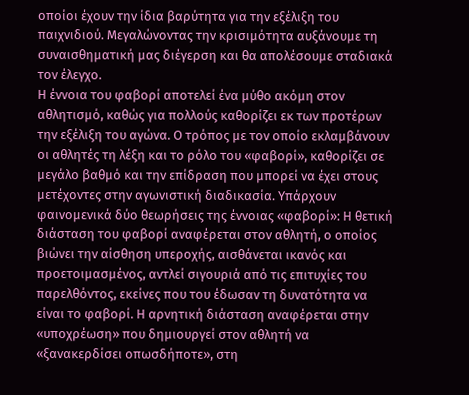οποίοι έχουν την ίδια βαρύτητα για την εξέλιξη του παιχνιδιού. Μεγαλώνοντας την κρισιμότητα αυξάνουμε τη συναισθηματική μας διέγερση και θα απολέσουμε σταδιακά τον έλεγχο.
Η έννοια του φαβορί αποτελεί ένα μύθο ακόμη στον αθλητισμό, καθώς για πολλούς καθορίζει εκ των προτέρων την εξέλιξη του αγώνα. Ο τρόπος με τον οποίο εκλαμβάνουν οι αθλητές τη λέξη και το ρόλο του «φαβορί», καθορίζει σε μεγάλο βαθμό και την επίδραση που μπορεί να έχει στους μετέχοντες στην αγωνιστική διαδικασία. Υπάρχουν φαινομενικά δύο θεωρήσεις της έννοιας «φαβορί»: Η θετική διάσταση του φαβορί αναφέρεται στον αθλητή, ο οποίος βιώνει την αίσθηση υπεροχής, αισθάνεται ικανός και προετοιμασμένος, αντλεί σιγουριά από τις επιτυχίες του παρελθόντος, εκείνες που του έδωσαν τη δυνατότητα να είναι το φαβορί. Η αρνητική διάσταση αναφέρεται στην «υποχρέωση» που δημιουργεί στον αθλητή να «ξανακερδίσει οπωσδήποτε», στη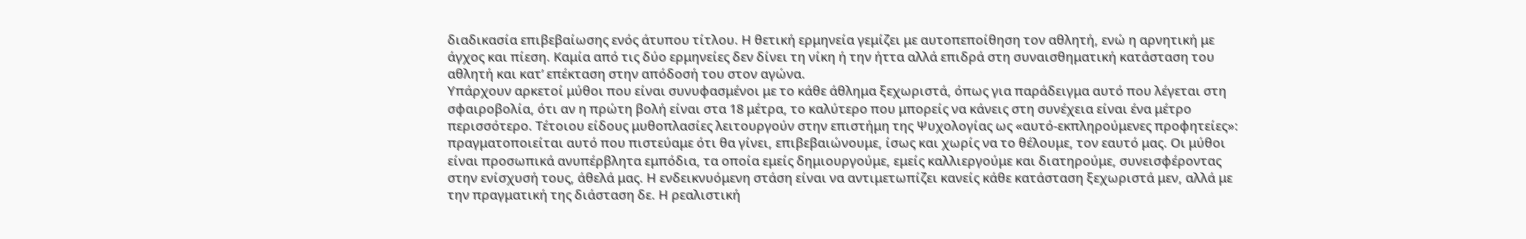διαδικασία επιβεβαίωσης ενός άτυπου τίτλου. Η θετική ερμηνεία γεμίζει με αυτοπεποίθηση τον αθλητή, ενώ η αρνητική με άγχος και πίεση. Καμία από τις δύο ερμηνείες δεν δίνει τη νίκη ή την ήττα αλλά επιδρά στη συναισθηματική κατάσταση του αθλητή και κατ’ επέκταση στην απόδοσή του στον αγώνα.
Υπάρχουν αρκετοί μύθοι που είναι συνυφασμένοι με το κάθε άθλημα ξεχωριστά, όπως για παράδειγμα αυτό που λέγεται στη σφαιροβολία, ότι αν η πρώτη βολή είναι στα 18 μέτρα, το καλύτερο που μπορείς να κάνεις στη συνέχεια είναι ένα μέτρο περισσότερο. Τέτοιου είδους μυθοπλασίες λειτουργούν στην επιστήμη της Ψυχολογίας ως «αυτό-εκπληρούμενες προφητείες»: πραγματοποιείται αυτό που πιστεύαμε ότι θα γίνει, επιβεβαιώνουμε, ίσως και χωρίς να το θέλουμε, τον εαυτό μας. Οι μύθοι είναι προσωπικά ανυπέρβλητα εμπόδια, τα οποία εμείς δημιουργούμε, εμείς καλλιεργούμε και διατηρούμε, συνεισφέροντας στην ενίσχυσή τους, άθελά μας. Η ενδεικνυόμενη στάση είναι να αντιμετωπίζει κανείς κάθε κατάσταση ξεχωριστά μεν, αλλά με την πραγματική της διάσταση δε. Η ρεαλιστική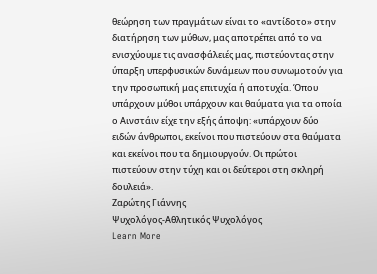θεώρηση των πραγμάτων είναι το «αντίδοτο» στην διατήρηση των μύθων, μας αποτρέπει από το να ενισχύουμε τις ανασφάλειές μας, πιστεύοντας στην ύπαρξη υπερφυσικών δυνάμεων που συνωμοτούν για την προσωπική μας επιτυχία ή αποτυχία. Όπου υπάρχουν μύθοι υπάρχουν και θαύματα για τα οποία ο Αινστάιν είχε την εξής άποψη: «υπάρχουν δύο ειδών άνθρωποι, εκείνοι που πιστεύουν στα θαύματα και εκείνοι που τα δημιουργούν. Οι πρώτοι πιστεύουν στην τύχη και οι δεύτεροι στη σκληρή δουλειά».
Ζαρώτης Γιάννης
Ψυχολόγος-Αθλητικός Ψυχολόγος
Learn More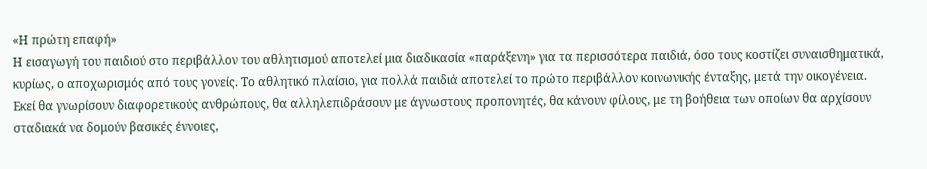«Η πρώτη επαφή»
Η εισαγωγή του παιδιού στο περιβάλλον του αθλητισμού αποτελεί μια διαδικασία «παράξενη» για τα περισσότερα παιδιά, όσο τους κοστίζει συναισθηματικά, κυρίως, ο αποχωρισμός από τους γονείς. Το αθλητικό πλαίσιο, για πολλά παιδιά αποτελεί το πρώτο περιβάλλον κοινωνικής ένταξης, μετά την οικογένεια. Εκεί θα γνωρίσουν διαφορετικούς ανθρώπους, θα αλληλεπιδράσουν με άγνωστους προπονητές, θα κάνουν φίλους, με τη βοήθεια των οποίων θα αρχίσουν σταδιακά να δομούν βασικές έννοιες,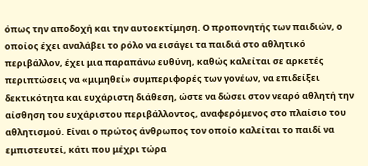όπως την αποδοχή και την αυτοεκτίμηση. Ο προπονητής των παιδιών, ο οποίος έχει αναλάβει το ρόλο να εισάγει τα παιδιά στο αθλητικό περιβάλλον, έχει μια παραπάνω ευθύνη, καθώς καλείται σε αρκετές περιπτώσεις να «μιμηθεί» συμπεριφορές των γονέων, να επιδείξει δεκτικότητα και ευχάριστη διάθεση, ώστε να δώσει στον νεαρό αθλητή την αίσθηση του ευχάριστου περιβάλλοντος, αναφερόμενος στο πλαίσιο του αθλητισμού. Είναι ο πρώτος άνθρωπος τον οποίο καλείται το παιδί να εμπιστευτεί, κάτι που μέχρι τώρα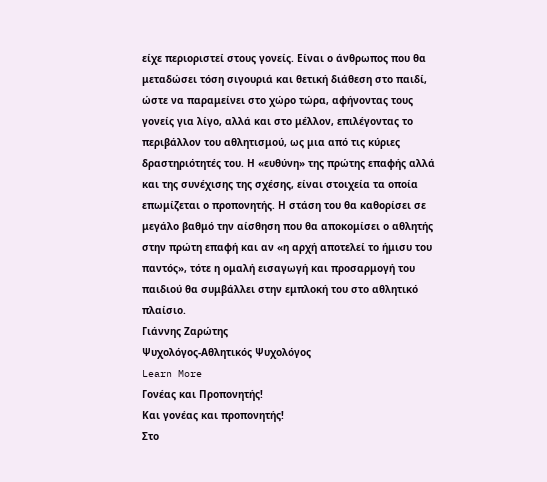είχε περιοριστεί στους γονείς. Είναι ο άνθρωπος που θα μεταδώσει τόση σιγουριά και θετική διάθεση στο παιδί, ώστε να παραμείνει στο χώρο τώρα, αφήνοντας τους γονείς για λίγο, αλλά και στο μέλλον, επιλέγοντας το περιβάλλον του αθλητισμού, ως μια από τις κύριες δραστηριότητές του. Η «ευθύνη» της πρώτης επαφής αλλά και της συνέχισης της σχέσης, είναι στοιχεία τα οποία επωμίζεται ο προπονητής. Η στάση του θα καθορίσει σε μεγάλο βαθμό την αίσθηση που θα αποκομίσει ο αθλητής στην πρώτη επαφή και αν «η αρχή αποτελεί το ήμισυ του παντός», τότε η ομαλή εισαγωγή και προσαρμογή του παιδιού θα συμβάλλει στην εμπλοκή του στο αθλητικό πλαίσιο.
Γιάννης Ζαρώτης
Ψυχολόγος-Αθλητικός Ψυχολόγος
Learn More
Γονέας και Προπονητής!
Και γονέας και προπονητής!
Στο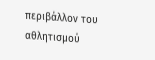περιβάλλον του αθλητισμού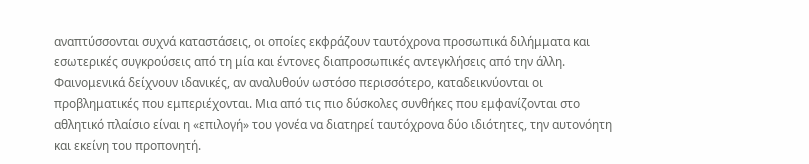αναπτύσσονται συχνά καταστάσεις, οι οποίες εκφράζουν ταυτόχρονα προσωπικά διλήμματα και εσωτερικές συγκρούσεις από τη μία και έντονες διαπροσωπικές αντεγκλήσεις από την άλλη. Φαινομενικά δείχνουν ιδανικές, αν αναλυθούν ωστόσο περισσότερο, καταδεικνύονται οι προβληματικές που εμπεριέχονται. Μια από τις πιο δύσκολες συνθήκες που εμφανίζονται στο αθλητικό πλαίσιο είναι η «επιλογή» του γονέα να διατηρεί ταυτόχρονα δύο ιδιότητες, την αυτονόητη και εκείνη του προπονητή.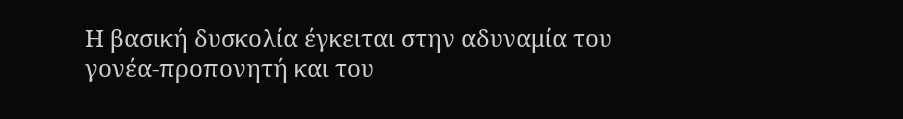Η βασική δυσκολία έγκειται στην αδυναμία του γονέα-προπονητή και του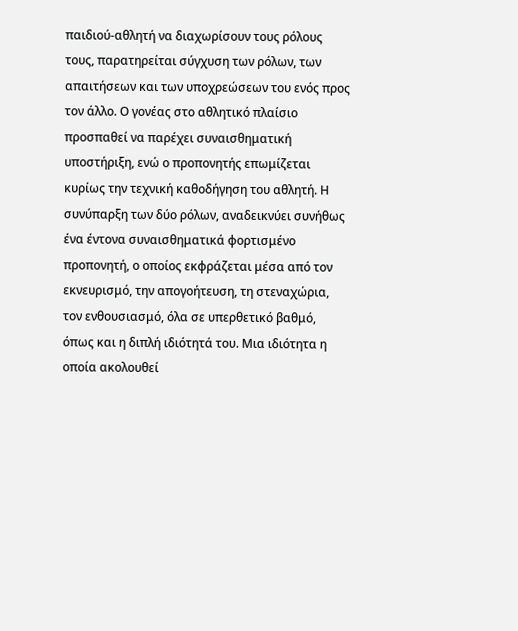παιδιού-αθλητή να διαχωρίσουν τους ρόλους τους, παρατηρείται σύγχυση των ρόλων, των απαιτήσεων και των υποχρεώσεων του ενός προς τον άλλο. Ο γονέας στο αθλητικό πλαίσιο προσπαθεί να παρέχει συναισθηματική υποστήριξη, ενώ ο προπονητής επωμίζεται κυρίως την τεχνική καθοδήγηση του αθλητή. Η συνύπαρξη των δύο ρόλων, αναδεικνύει συνήθως ένα έντονα συναισθηματικά φορτισμένο προπονητή, ο οποίος εκφράζεται μέσα από τον εκνευρισμό, την απογοήτευση, τη στεναχώρια, τον ενθουσιασμό, όλα σε υπερθετικό βαθμό, όπως και η διπλή ιδιότητά του. Μια ιδιότητα η οποία ακολουθεί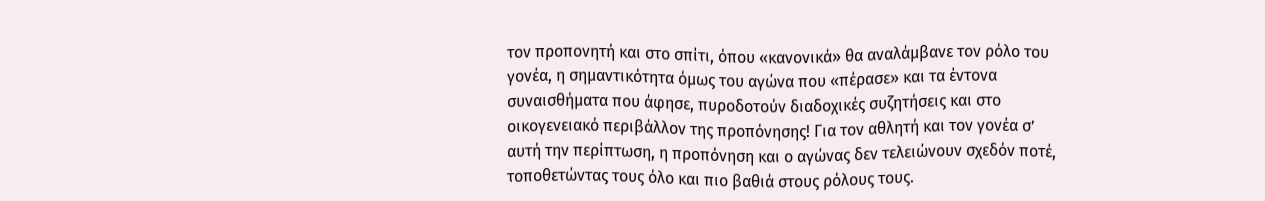τον προπονητή και στο σπίτι, όπου «κανονικά» θα αναλάμβανε τον ρόλο του γονέα, η σημαντικότητα όμως του αγώνα που «πέρασε» και τα έντονα συναισθήματα που άφησε, πυροδοτούν διαδοχικές συζητήσεις και στο οικογενειακό περιβάλλον της προπόνησης! Για τον αθλητή και τον γονέα σ’ αυτή την περίπτωση, η προπόνηση και ο αγώνας δεν τελειώνουν σχεδόν ποτέ, τοποθετώντας τους όλο και πιο βαθιά στους ρόλους τους.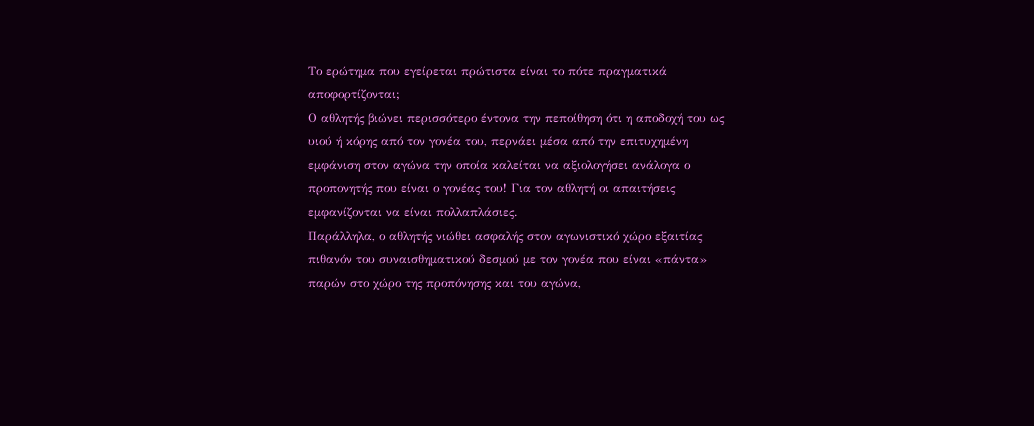Το ερώτημα που εγείρεται πρώτιστα είναι το πότε πραγματικά αποφορτίζονται;
Ο αθλητής βιώνει περισσότερο έντονα την πεποίθηση ότι η αποδοχή του ως υιού ή κόρης από τον γονέα του, περνάει μέσα από την επιτυχημένη εμφάνιση στον αγώνα την οποία καλείται να αξιολογήσει ανάλογα ο προπονητής που είναι ο γονέας του! Για τον αθλητή οι απαιτήσεις εμφανίζονται να είναι πολλαπλάσιες.
Παράλληλα, ο αθλητής νιώθει ασφαλής στον αγωνιστικό χώρο εξαιτίας πιθανόν του συναισθηματικού δεσμού με τον γονέα που είναι «πάντα» παρών στο χώρο της προπόνησης και του αγώνα,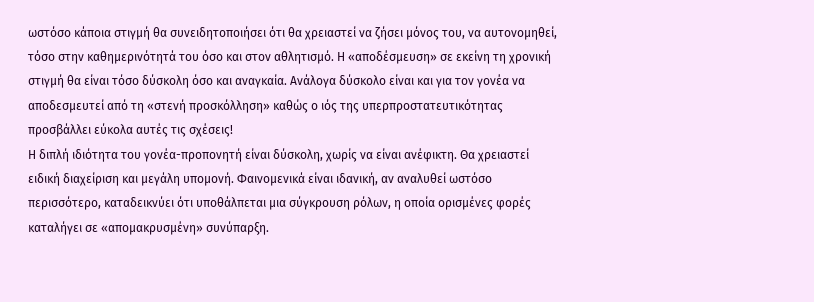ωστόσο κάποια στιγμή θα συνειδητοποιήσει ότι θα χρειαστεί να ζήσει μόνος του, να αυτονομηθεί, τόσο στην καθημερινότητά του όσο και στον αθλητισμό. Η «αποδέσμευση» σε εκείνη τη χρονική στιγμή θα είναι τόσο δύσκολη όσο και αναγκαία. Ανάλογα δύσκολο είναι και για τον γονέα να αποδεσμευτεί από τη «στενή προσκόλληση» καθώς ο ιός της υπερπροστατευτικότητας προσβάλλει εύκολα αυτές τις σχέσεις!
Η διπλή ιδιότητα του γονέα-προπονητή είναι δύσκολη, χωρίς να είναι ανέφικτη. Θα χρειαστεί ειδική διαχείριση και μεγάλη υπομονή. Φαινομενικά είναι ιδανική, αν αναλυθεί ωστόσο περισσότερο, καταδεικνύει ότι υποθάλπεται μια σύγκρουση ρόλων, η οποία ορισμένες φορές καταλήγει σε «απομακρυσμένη» συνύπαρξη.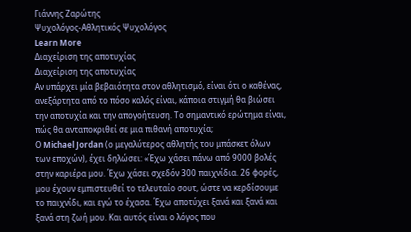Γιάννης Ζαρώτης
Ψυχολόγος-Αθλητικός Ψυχολόγος
Learn More
Διαχείριση της αποτυχίας
Διαχείριση της αποτυχίας
Αν υπάρχει μία βεβαιότητα στον αθλητισμό, είναι ότι ο καθένας, ανεξάρτητα από το πόσο καλός είναι, κάποια στιγμή θα βιώσει την αποτυχία και την απογοήτευση. Το σημαντικό ερώτημα είναι, πώς θα ανταποκριθεί σε μια πιθανή αποτυχία;
Ο Michael Jordan (ο μεγαλύτερος αθλητής του μπάσκετ όλων των εποχών), έχει δηλώσει: «Έχω χάσει πάνω από 9000 βολές στην καριέρα μου. Έχω χάσει σχεδόν 300 παιχνίδια. 26 φορές, μου έχουν εμπιστευθεί το τελευταίο σουτ, ώστε να κερδίσουμε το παιχνίδι, και εγώ το έχασα. Έχω αποτύχει ξανά και ξανά και ξανά στη ζωή μου. Και αυτός είναι ο λόγος που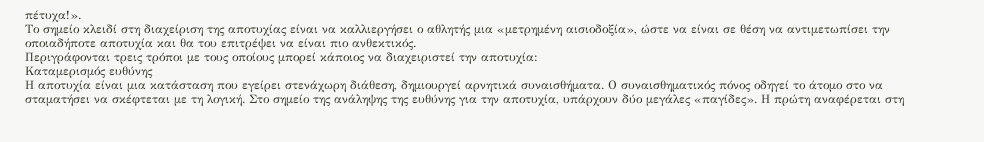πέτυχα!».
Το σημείο κλειδί στη διαχείριση της αποτυχίας είναι να καλλιεργήσει ο αθλητής μια «μετρημένη αισιοδοξία», ώστε να είναι σε θέση να αντιμετωπίσει την οποιαδήποτε αποτυχία και θα του επιτρέψει να είναι πιο ανθεκτικός.
Περιγράφονται τρεις τρόποι με τους οποίους μπορεί κάποιος να διαχειριστεί την αποτυχία:
Καταμερισμός ευθύνης
Η αποτυχία είναι μια κατάσταση που εγείρει στενάχωρη διάθεση, δημιουργεί αρνητικά συναισθήματα. Ο συναισθηματικός πόνος οδηγεί το άτομο στο να σταματήσει να σκέφτεται με τη λογική. Στο σημείο της ανάληψης της ευθύνης για την αποτυχία, υπάρχουν δύο μεγάλες «παγίδες». Η πρώτη αναφέρεται στη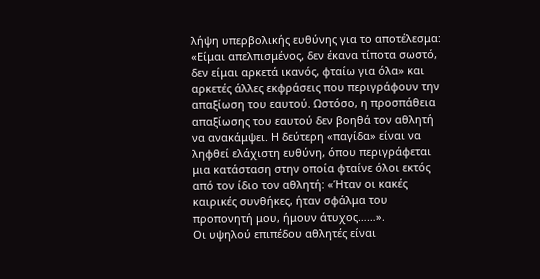λήψη υπερβολικής ευθύνης για το αποτέλεσμα: «Είμαι απελπισμένος, δεν έκανα τίποτα σωστό, δεν είμαι αρκετά ικανός, φταίω για όλα» και αρκετές άλλες εκφράσεις που περιγράφουν την απαξίωση του εαυτού. Ωστόσο, η προσπάθεια απαξίωσης του εαυτού δεν βοηθά τον αθλητή να ανακάμψει. Η δεύτερη «παγίδα» είναι να ληφθεί ελάχιστη ευθύνη, όπου περιγράφεται μια κατάσταση στην οποία φταίνε όλοι εκτός από τον ίδιο τον αθλητή: «Ήταν οι κακές καιρικές συνθήκες, ήταν σφάλμα του προπονητή μου, ήμουν άτυχος……».
Οι υψηλού επιπέδου αθλητές είναι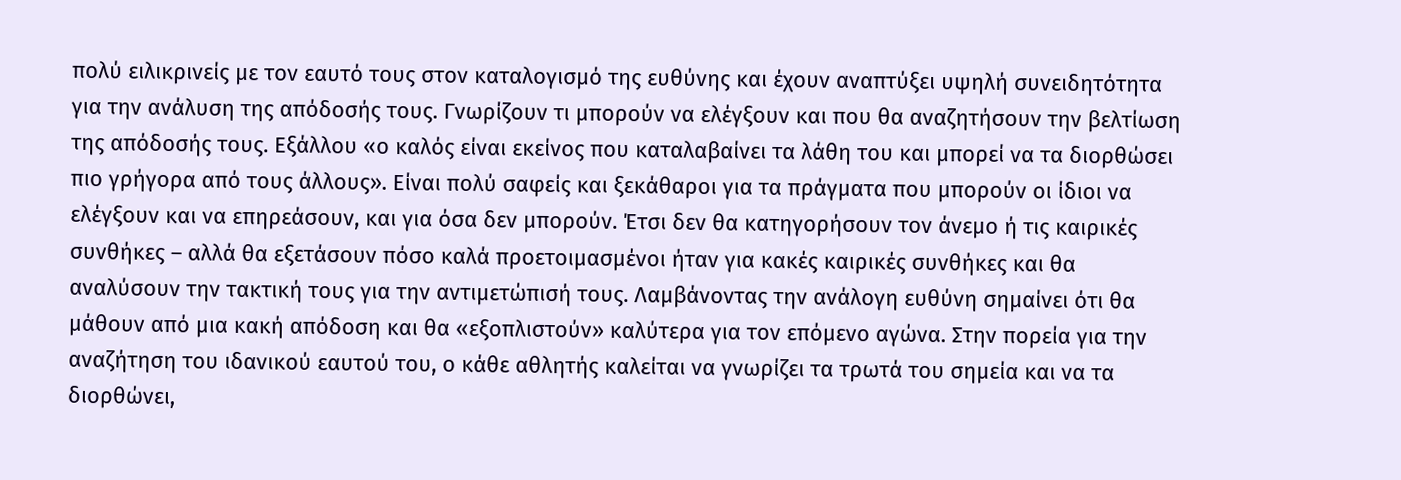πολύ ειλικρινείς με τον εαυτό τους στον καταλογισμό της ευθύνης και έχουν αναπτύξει υψηλή συνειδητότητα για την ανάλυση της απόδοσής τους. Γνωρίζουν τι μπορούν να ελέγξουν και που θα αναζητήσουν την βελτίωση της απόδοσής τους. Εξάλλου «ο καλός είναι εκείνος που καταλαβαίνει τα λάθη του και μπορεί να τα διορθώσει πιο γρήγορα από τους άλλους». Είναι πολύ σαφείς και ξεκάθαροι για τα πράγματα που μπορούν οι ίδιοι να ελέγξουν και να επηρεάσουν, και για όσα δεν μπορούν. Έτσι δεν θα κατηγορήσουν τον άνεμο ή τις καιρικές συνθήκες – αλλά θα εξετάσουν πόσο καλά προετοιμασμένοι ήταν για κακές καιρικές συνθήκες και θα αναλύσουν την τακτική τους για την αντιμετώπισή τους. Λαμβάνοντας την ανάλογη ευθύνη σημαίνει ότι θα μάθουν από μια κακή απόδοση και θα «εξοπλιστούν» καλύτερα για τον επόμενο αγώνα. Στην πορεία για την αναζήτηση του ιδανικού εαυτού του, ο κάθε αθλητής καλείται να γνωρίζει τα τρωτά του σημεία και να τα διορθώνει,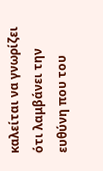καλείται να γνωρίζει ότι λαμβάνει την ευθύνη που του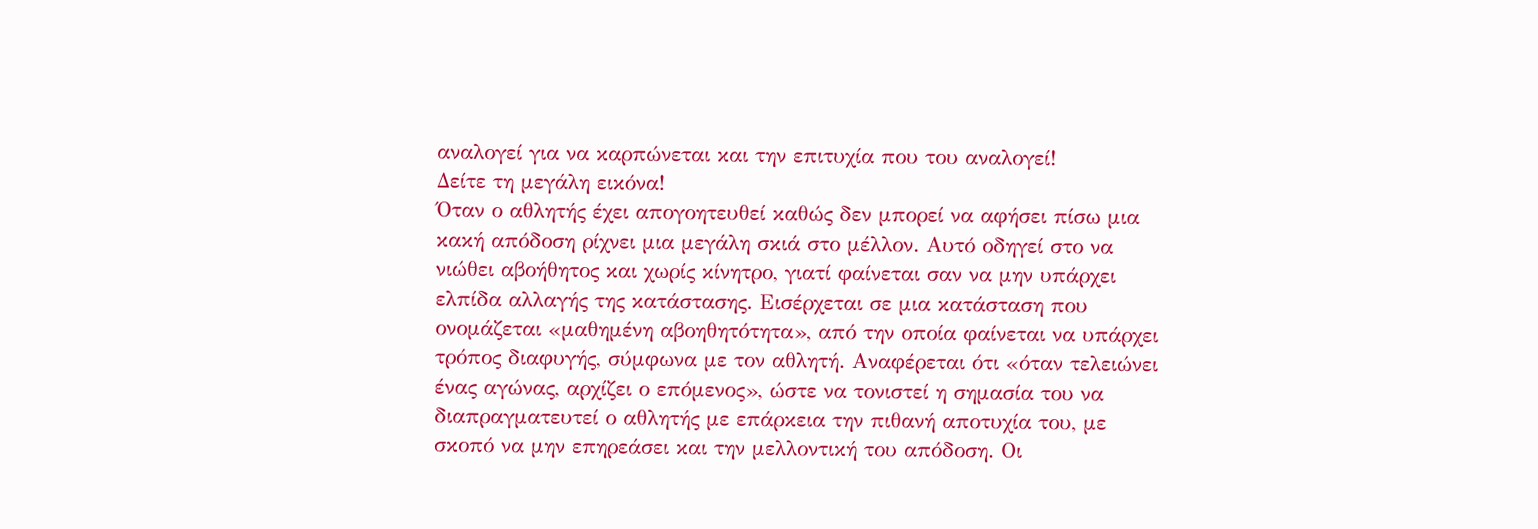αναλογεί για να καρπώνεται και την επιτυχία που του αναλογεί!
Δείτε τη μεγάλη εικόνα!
Όταν ο αθλητής έχει απογοητευθεί καθώς δεν μπορεί να αφήσει πίσω μια κακή απόδοση ρίχνει μια μεγάλη σκιά στο μέλλον. Αυτό οδηγεί στο να νιώθει αβοήθητος και χωρίς κίνητρο, γιατί φαίνεται σαν να μην υπάρχει ελπίδα αλλαγής της κατάστασης. Εισέρχεται σε μια κατάσταση που ονομάζεται «μαθημένη αβοηθητότητα», από την οποία φαίνεται να υπάρχει τρόπος διαφυγής, σύμφωνα με τον αθλητή. Αναφέρεται ότι «όταν τελειώνει ένας αγώνας, αρχίζει ο επόμενος», ώστε να τονιστεί η σημασία του να διαπραγματευτεί ο αθλητής με επάρκεια την πιθανή αποτυχία του, με σκοπό να μην επηρεάσει και την μελλοντική του απόδοση. Οι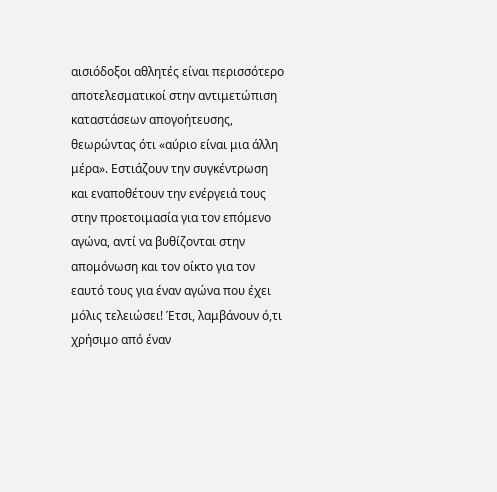αισιόδοξοι αθλητές είναι περισσότερο αποτελεσματικοί στην αντιμετώπιση καταστάσεων απογοήτευσης, θεωρώντας ότι «αύριο είναι μια άλλη μέρα». Εστιάζουν την συγκέντρωση και εναποθέτουν την ενέργειά τους στην προετοιμασία για τον επόμενο αγώνα, αντί να βυθίζονται στην απομόνωση και τον οίκτο για τον εαυτό τους για έναν αγώνα που έχει μόλις τελειώσει! Έτσι, λαμβάνουν ό,τι χρήσιμο από έναν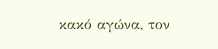κακό αγώνα, τον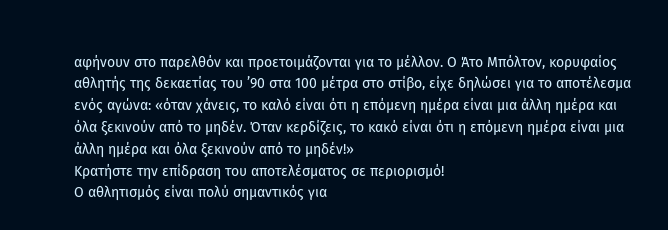αφήνουν στο παρελθόν και προετοιμάζονται για το μέλλον. Ο Άτο Μπόλτον, κορυφαίος αθλητής της δεκαετίας του ’90 στα 100 μέτρα στο στίβο, είχε δηλώσει για το αποτέλεσμα ενός αγώνα: «όταν χάνεις, το καλό είναι ότι η επόμενη ημέρα είναι μια άλλη ημέρα και όλα ξεκινούν από το μηδέν. Όταν κερδίζεις, το κακό είναι ότι η επόμενη ημέρα είναι μια άλλη ημέρα και όλα ξεκινούν από το μηδέν!»
Κρατήστε την επίδραση του αποτελέσματος σε περιορισμό!
Ο αθλητισμός είναι πολύ σημαντικός για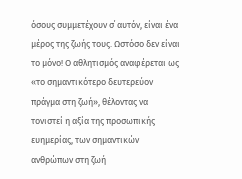όσους συμμετέχουν σ΄ αυτόν, είναι ένα μέρος της ζωής τους. Ωστόσο δεν είναι το μόνο! Ο αθλητισμός αναφέρεται ως «το σημαντικότερο δευτερεύον πράγμα στη ζωή», θέλοντας να τονιστεί η αξία της προσωπικής ευημερίας, των σημαντικών ανθρώπων στη ζωή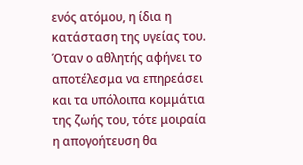ενός ατόμου, η ίδια η κατάσταση της υγείας του. Όταν ο αθλητής αφήνει το αποτέλεσμα να επηρεάσει και τα υπόλοιπα κομμάτια της ζωής του, τότε μοιραία η απογοήτευση θα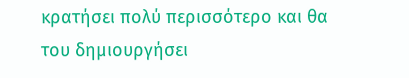κρατήσει πολύ περισσότερο και θα του δημιουργήσει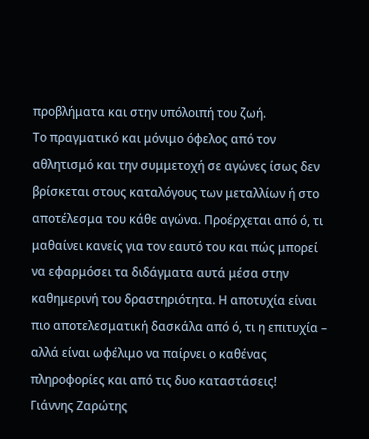προβλήματα και στην υπόλοιπή του ζωή.
Το πραγματικό και μόνιμο όφελος από τον αθλητισμό και την συμμετοχή σε αγώνες ίσως δεν βρίσκεται στους καταλόγους των μεταλλίων ή στο αποτέλεσμα του κάθε αγώνα. Προέρχεται από ό, τι μαθαίνει κανείς για τον εαυτό του και πώς μπορεί να εφαρμόσει τα διδάγματα αυτά μέσα στην καθημερινή του δραστηριότητα. Η αποτυχία είναι πιο αποτελεσματική δασκάλα από ό, τι η επιτυχία – αλλά είναι ωφέλιμο να παίρνει ο καθένας πληροφορίες και από τις δυο καταστάσεις!
Γιάννης Ζαρώτης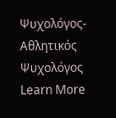Ψυχολόγος-Αθλητικός Ψυχολόγος
Learn More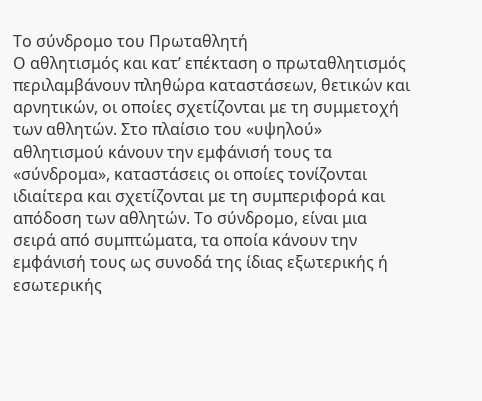Το σύνδρομο του Πρωταθλητή
Ο αθλητισμός και κατ’ επέκταση ο πρωταθλητισμός περιλαμβάνουν πληθώρα καταστάσεων, θετικών και αρνητικών, οι οποίες σχετίζονται με τη συμμετοχή των αθλητών. Στο πλαίσιο του «υψηλού» αθλητισμού κάνουν την εμφάνισή τους τα «σύνδρομα», καταστάσεις οι οποίες τονίζονται ιδιαίτερα και σχετίζονται με τη συμπεριφορά και απόδοση των αθλητών. Το σύνδρομο, είναι μια σειρά από συμπτώματα, τα οποία κάνουν την εμφάνισή τους ως συνοδά της ίδιας εξωτερικής ή εσωτερικής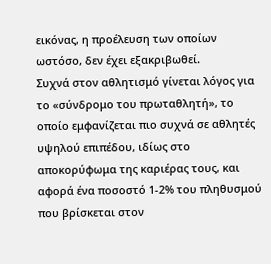εικόνας, η προέλευση των οποίων ωστόσο, δεν έχει εξακριβωθεί.
Συχνά στον αθλητισμό γίνεται λόγος για το «σύνδρομο του πρωταθλητή», το οποίο εμφανίζεται πιο συχνά σε αθλητές υψηλού επιπέδου, ιδίως στο αποκορύφωμα της καριέρας τους, και αφορά ένα ποσοστό 1-2% του πληθυσμού που βρίσκεται στον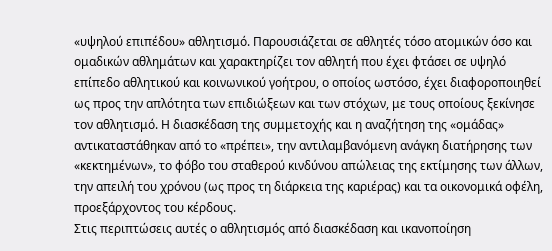«υψηλού επιπέδου» αθλητισμό. Παρουσιάζεται σε αθλητές τόσο ατομικών όσο και ομαδικών αθλημάτων και χαρακτηρίζει τον αθλητή που έχει φτάσει σε υψηλό επίπεδο αθλητικού και κοινωνικού γοήτρου, ο οποίος ωστόσο, έχει διαφοροποιηθεί ως προς την απλότητα των επιδιώξεων και των στόχων, με τους οποίους ξεκίνησε τον αθλητισμό. Η διασκέδαση της συμμετοχής και η αναζήτηση της «ομάδας» αντικαταστάθηκαν από το «πρέπει», την αντιλαμβανόμενη ανάγκη διατήρησης των «κεκτημένων», το φόβο του σταθερού κινδύνου απώλειας της εκτίμησης των άλλων, την απειλή του χρόνου (ως προς τη διάρκεια της καριέρας) και τα οικονομικά οφέλη, προεξάρχοντος του κέρδους.
Στις περιπτώσεις αυτές ο αθλητισμός από διασκέδαση και ικανοποίηση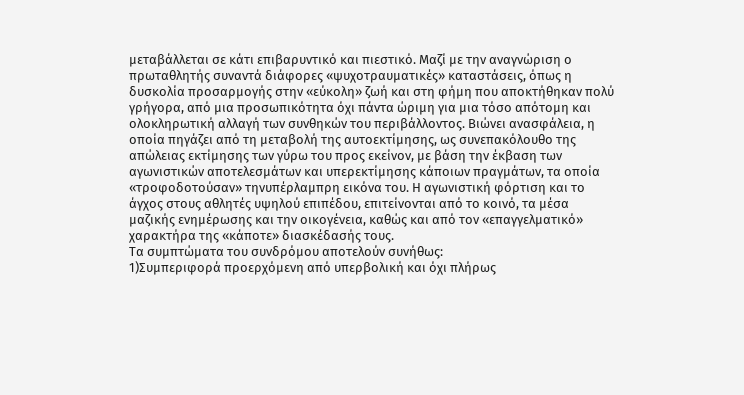μεταβάλλεται σε κάτι επιβαρυντικό και πιεστικό. Μαζί με την αναγνώριση ο πρωταθλητής συναντά διάφορες «ψυχοτραυματικές» καταστάσεις, όπως η δυσκολία προσαρμογής στην «εύκολη» ζωή και στη φήμη που αποκτήθηκαν πολύ γρήγορα, από μια προσωπικότητα όχι πάντα ώριμη για μια τόσο απότομη και ολοκληρωτική αλλαγή των συνθηκών του περιβάλλοντος. Βιώνει ανασφάλεια, η οποία πηγάζει από τη μεταβολή της αυτοεκτίμησης, ως συνεπακόλουθο της απώλειας εκτίμησης των γύρω του προς εκείνον, με βάση την έκβαση των αγωνιστικών αποτελεσμάτων και υπερεκτίμησης κάποιων πραγμάτων, τα οποία «τροφοδοτούσαν» τηνυπέρλαμπρη εικόνα του. Η αγωνιστική φόρτιση και το άγχος στους αθλητές υψηλού επιπέδου, επιτείνονται από το κοινό, τα μέσα μαζικής ενημέρωσης και την οικογένεια, καθώς και από τον «επαγγελματικό» χαρακτήρα της «κάποτε» διασκέδασής τους.
Τα συμπτώματα του συνδρόμου αποτελούν συνήθως:
1)Συμπεριφορά προερχόμενη από υπερβολική και όχι πλήρως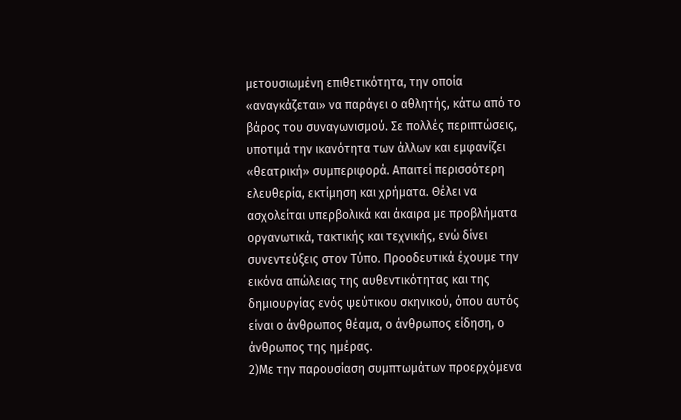μετουσιωμένη επιθετικότητα, την οποία «αναγκάζεται» να παράγει ο αθλητής, κάτω από το βάρος του συναγωνισμού. Σε πολλές περιπτώσεις, υποτιμά την ικανότητα των άλλων και εμφανίζει «θεατρική» συμπεριφορά. Απαιτεί περισσότερη ελευθερία, εκτίμηση και χρήματα. Θέλει να ασχολείται υπερβολικά και άκαιρα με προβλήματα οργανωτικά, τακτικής και τεχνικής, ενώ δίνει συνεντεύξεις στον Τύπο. Προοδευτικά έχουμε την εικόνα απώλειας της αυθεντικότητας και της δημιουργίας ενός ψεύτικου σκηνικού, όπου αυτός είναι ο άνθρωπος θέαμα, ο άνθρωπος είδηση, ο άνθρωπος της ημέρας.
2)Με την παρουσίαση συμπτωμάτων προερχόμενα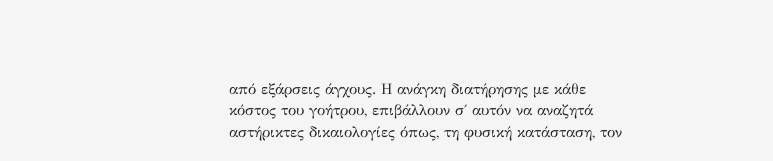από εξάρσεις άγχους. Η ανάγκη διατήρησης με κάθε κόστος του γοήτρου, επιβάλλουν σ΄ αυτόν να αναζητά αστήρικτες δικαιολογίες όπως, τη φυσική κατάσταση, τον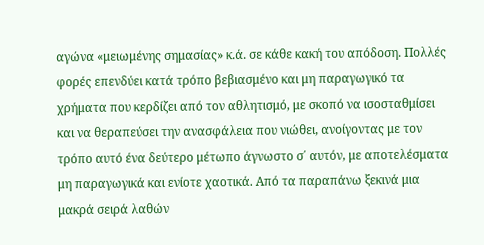αγώνα «μειωμένης σημασίας» κ.ά. σε κάθε κακή του απόδοση. Πολλές φορές επενδύει κατά τρόπο βεβιασμένο και μη παραγωγικό τα χρήματα που κερδίζει από τον αθλητισμό, με σκοπό να ισοσταθμίσει και να θεραπεύσει την ανασφάλεια που νιώθει, ανοίγοντας με τον τρόπο αυτό ένα δεύτερο μέτωπο άγνωστο σ΄ αυτόν, με αποτελέσματα μη παραγωγικά και ενίοτε χαοτικά. Από τα παραπάνω ξεκινά μια μακρά σειρά λαθών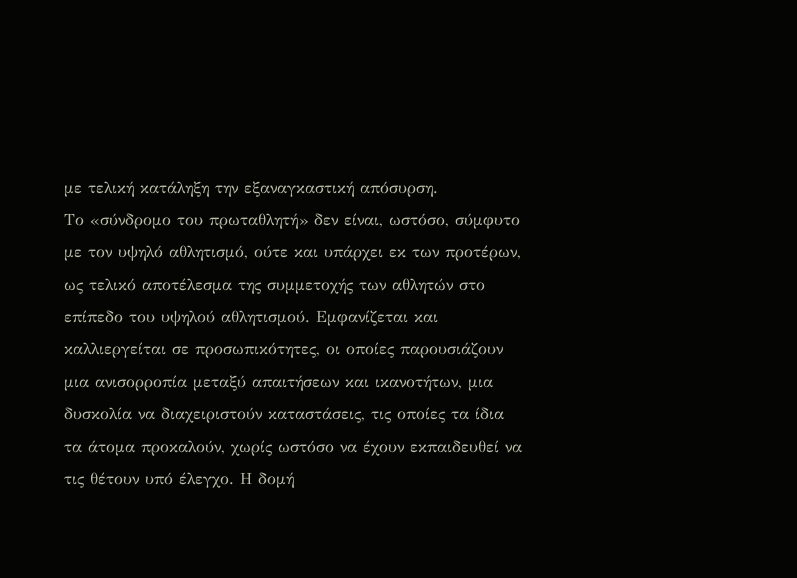με τελική κατάληξη την εξαναγκαστική απόσυρση.
Το «σύνδρομο του πρωταθλητή» δεν είναι, ωστόσο, σύμφυτο με τον υψηλό αθλητισμό, ούτε και υπάρχει εκ των προτέρων, ως τελικό αποτέλεσμα της συμμετοχής των αθλητών στο επίπεδο του υψηλού αθλητισμού. Εμφανίζεται και καλλιεργείται σε προσωπικότητες, οι οποίες παρουσιάζουν μια ανισορροπία μεταξύ απαιτήσεων και ικανοτήτων, μια δυσκολία να διαχειριστούν καταστάσεις, τις οποίες τα ίδια τα άτομα προκαλούν, χωρίς ωστόσο να έχουν εκπαιδευθεί να τις θέτουν υπό έλεγχο. Η δομή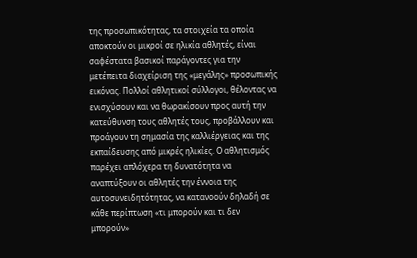της προσωπικότητας, τα στοιχεία τα οποία αποκτούν οι μικροί σε ηλικία αθλητές, είναι σαφέστατα βασικοί παράγοντες για την μετέπειτα διαχείριση της «μεγάλης» προσωπικής εικόνας. Πολλοί αθλητικοί σύλλογοι, θέλοντας να ενισχύσουν και να θωρακίσουν προς αυτή την κατεύθυνση τους αθλητές τους, προβάλλουν και προάγουν τη σημασία της καλλιέργειας και της εκπαίδευσης από μικρές ηλικίες. Ο αθλητισμός παρέχει απλόχερα τη δυνατότητα να αναπτύξουν οι αθλητές την έννοια της αυτοσυνειδητότητας, να κατανοούν δηλαδή σε κάθε περίπτωση «τι μπορούν και τι δεν μπορούν»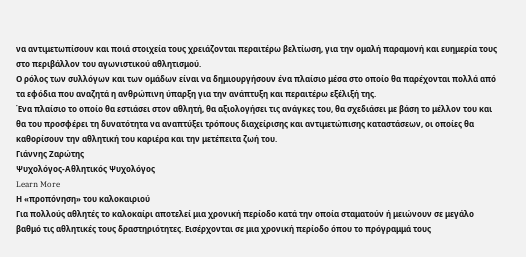να αντιμετωπίσουν και ποιά στοιχεία τους χρειάζονται περαιτέρω βελτίωση, για την ομαλή παραμονή και ευημερία τους στο περιβάλλον του αγωνιστικού αθλητισμού.
Ο ρόλος των συλλόγων και των ομάδων είναι να δημιουργήσουν ένα πλαίσιο μέσα στο οποίο θα παρέχονται πολλά από τα εφόδια που αναζητά η ανθρώπινη ύπαρξη για την ανάπτυξη και περαιτέρω εξέλιξή της.
Ένα πλαίσιο το οποίο θα εστιάσει στον αθλητή, θα αξιολογήσει τις ανάγκες του, θα σχεδιάσει με βάση το μέλλον του και θα του προσφέρει τη δυνατότητα να αναπτύξει τρόπους διαχείρισης και αντιμετώπισης καταστάσεων, οι οποίες θα καθορίσουν την αθλητική του καριέρα και την μετέπειτα ζωή του.
Γιάννης Ζαρώτης
Ψυχολόγος-Αθλητικός Ψυχολόγος
Learn More
Η «προπόνηση» του καλοκαιριού
Για πολλούς αθλητές το καλοκαίρι αποτελεί μια χρονική περίοδο κατά την οποία σταματούν ή μειώνουν σε μεγάλο βαθμό τις αθλητικές τους δραστηριότητες. Εισέρχονται σε μια χρονική περίοδο όπου το πρόγραμμά τους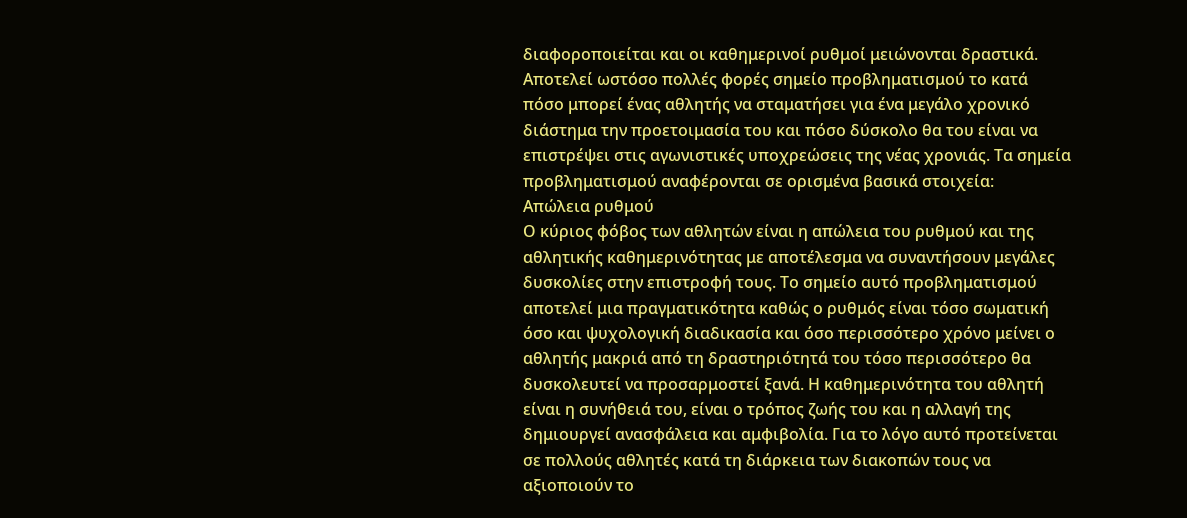διαφοροποιείται και οι καθημερινοί ρυθμοί μειώνονται δραστικά. Αποτελεί ωστόσο πολλές φορές σημείο προβληματισμού το κατά πόσο μπορεί ένας αθλητής να σταματήσει για ένα μεγάλο χρονικό διάστημα την προετοιμασία του και πόσο δύσκολο θα του είναι να επιστρέψει στις αγωνιστικές υποχρεώσεις της νέας χρονιάς. Τα σημεία προβληματισμού αναφέρονται σε ορισμένα βασικά στοιχεία:
Απώλεια ρυθμού
Ο κύριος φόβος των αθλητών είναι η απώλεια του ρυθμού και της αθλητικής καθημερινότητας με αποτέλεσμα να συναντήσουν μεγάλες δυσκολίες στην επιστροφή τους. Το σημείο αυτό προβληματισμού αποτελεί μια πραγματικότητα καθώς ο ρυθμός είναι τόσο σωματική όσο και ψυχολογική διαδικασία και όσο περισσότερο χρόνο μείνει ο αθλητής μακριά από τη δραστηριότητά του τόσο περισσότερο θα δυσκολευτεί να προσαρμοστεί ξανά. Η καθημερινότητα του αθλητή είναι η συνήθειά του, είναι ο τρόπος ζωής του και η αλλαγή της δημιουργεί ανασφάλεια και αμφιβολία. Για το λόγο αυτό προτείνεται σε πολλούς αθλητές κατά τη διάρκεια των διακοπών τους να αξιοποιούν το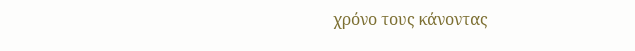χρόνο τους κάνοντας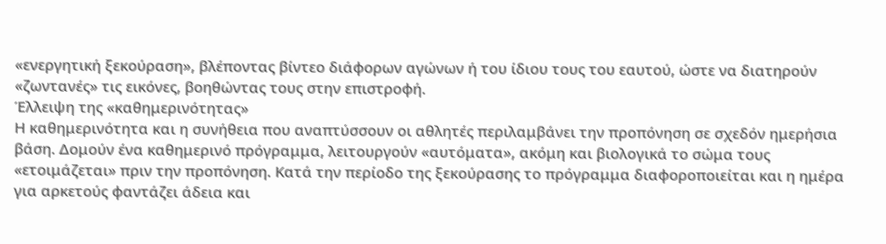«ενεργητική ξεκούραση», βλέποντας βίντεο διάφορων αγώνων ή του ίδιου τους του εαυτού, ώστε να διατηρούν «ζωντανές» τις εικόνες, βοηθώντας τους στην επιστροφή.
Έλλειψη της «καθημερινότητας»
Η καθημερινότητα και η συνήθεια που αναπτύσσουν οι αθλητές περιλαμβάνει την προπόνηση σε σχεδόν ημερήσια βάση. Δομούν ένα καθημερινό πρόγραμμα, λειτουργούν «αυτόματα», ακόμη και βιολογικά το σώμα τους «ετοιμάζεται» πριν την προπόνηση. Κατά την περίοδο της ξεκούρασης το πρόγραμμα διαφοροποιείται και η ημέρα για αρκετούς φαντάζει άδεια και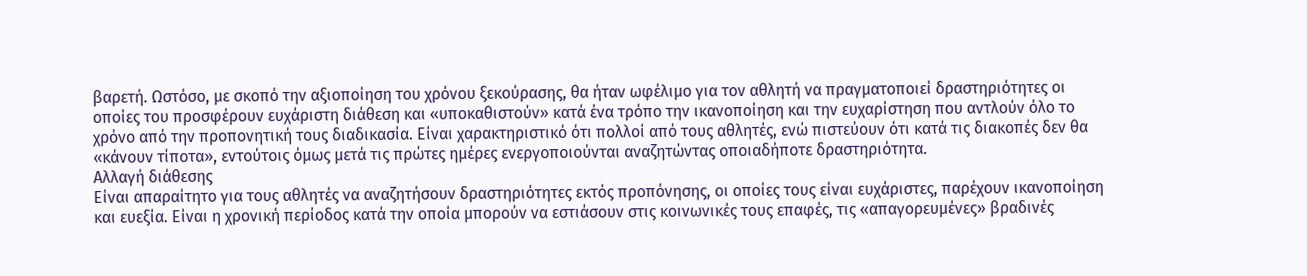βαρετή. Ωστόσο, με σκοπό την αξιοποίηση του χρόνου ξεκούρασης, θα ήταν ωφέλιμο για τον αθλητή να πραγματοποιεί δραστηριότητες οι οποίες του προσφέρουν ευχάριστη διάθεση και «υποκαθιστούν» κατά ένα τρόπο την ικανοποίηση και την ευχαρίστηση που αντλούν όλο το χρόνο από την προπονητική τους διαδικασία. Είναι χαρακτηριστικό ότι πολλοί από τους αθλητές, ενώ πιστεύουν ότι κατά τις διακοπές δεν θα «κάνουν τίποτα», εντούτοις όμως μετά τις πρώτες ημέρες ενεργοποιούνται αναζητώντας οποιαδήποτε δραστηριότητα.
Αλλαγή διάθεσης
Είναι απαραίτητο για τους αθλητές να αναζητήσουν δραστηριότητες εκτός προπόνησης, οι οποίες τους είναι ευχάριστες, παρέχουν ικανοποίηση και ευεξία. Είναι η χρονική περίοδος κατά την οποία μπορούν να εστιάσουν στις κοινωνικές τους επαφές, τις «απαγορευμένες» βραδινές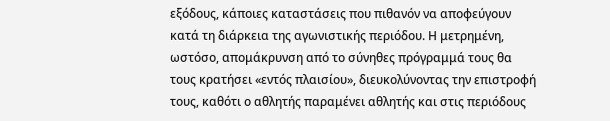εξόδους, κάποιες καταστάσεις που πιθανόν να αποφεύγουν κατά τη διάρκεια της αγωνιστικής περιόδου. Η μετρημένη, ωστόσο, απομάκρυνση από το σύνηθες πρόγραμμά τους θα τους κρατήσει «εντός πλαισίου», διευκολύνοντας την επιστροφή τους, καθότι ο αθλητής παραμένει αθλητής και στις περιόδους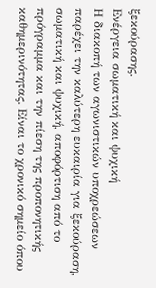ξεκούρασης.
Ενέργεια σωματική και ψυχική
Η διακοπή των αγωνιστικών υποχρεώσεων παρέχει την καλύτερη ευκαιρία για ξεκούραση, σωματική και ψυχική, αποφόρτιση από το πρόγραμμα και την πίεση της προπονητικής καθημερινότητας. Είναι το χρονικό σημείο όπου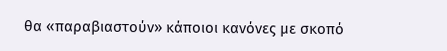θα «παραβιαστούν» κάποιοι κανόνες με σκοπό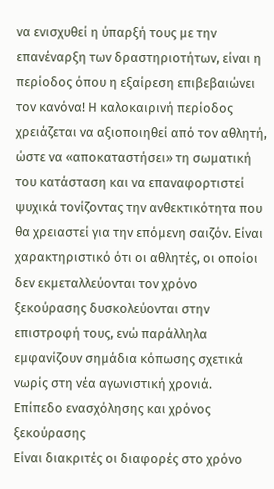να ενισχυθεί η ύπαρξή τους με την επανέναρξη των δραστηριοτήτων, είναι η περίοδος όπου η εξαίρεση επιβεβαιώνει τον κανόνα! Η καλοκαιρινή περίοδος χρειάζεται να αξιοποιηθεί από τον αθλητή, ώστε να «αποκαταστήσει» τη σωματική του κατάσταση και να επαναφορτιστεί ψυχικά τονίζοντας την ανθεκτικότητα που θα χρειαστεί για την επόμενη σαιζόν. Είναι χαρακτηριστικό ότι οι αθλητές, οι οποίοι δεν εκμεταλλεύονται τον χρόνο ξεκούρασης δυσκολεύονται στην επιστροφή τους, ενώ παράλληλα εμφανίζουν σημάδια κόπωσης σχετικά νωρίς στη νέα αγωνιστική χρονιά.
Επίπεδο ενασχόλησης και χρόνος ξεκούρασης
Είναι διακριτές οι διαφορές στο χρόνο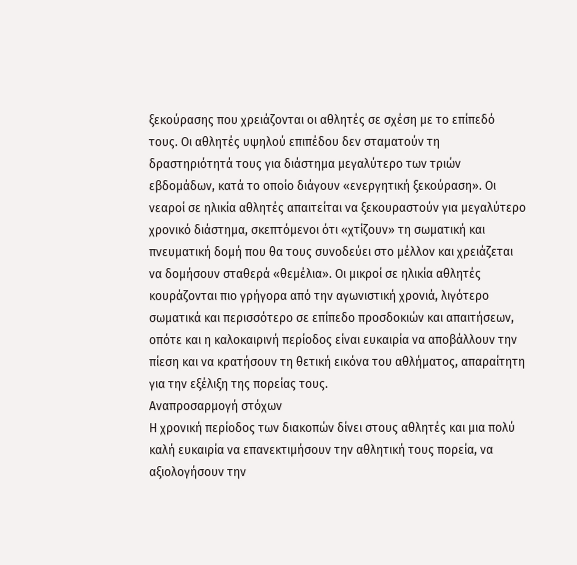ξεκούρασης που χρειάζονται οι αθλητές σε σχέση με το επίπεδό τους. Οι αθλητές υψηλού επιπέδου δεν σταματούν τη δραστηριότητά τους για διάστημα μεγαλύτερο των τριών εβδομάδων, κατά το οποίο διάγουν «ενεργητική ξεκούραση». Οι νεαροί σε ηλικία αθλητές απαιτείται να ξεκουραστούν για μεγαλύτερο χρονικό διάστημα, σκεπτόμενοι ότι «χτίζουν» τη σωματική και πνευματική δομή που θα τους συνοδεύει στο μέλλον και χρειάζεται να δομήσουν σταθερά «θεμέλια». Οι μικροί σε ηλικία αθλητές κουράζονται πιο γρήγορα από την αγωνιστική χρονιά, λιγότερο σωματικά και περισσότερο σε επίπεδο προσδοκιών και απαιτήσεων, οπότε και η καλοκαιρινή περίοδος είναι ευκαιρία να αποβάλλουν την πίεση και να κρατήσουν τη θετική εικόνα του αθλήματος, απαραίτητη για την εξέλιξη της πορείας τους.
Αναπροσαρμογή στόχων
Η χρονική περίοδος των διακοπών δίνει στους αθλητές και μια πολύ καλή ευκαιρία να επανεκτιμήσουν την αθλητική τους πορεία, να αξιολογήσουν την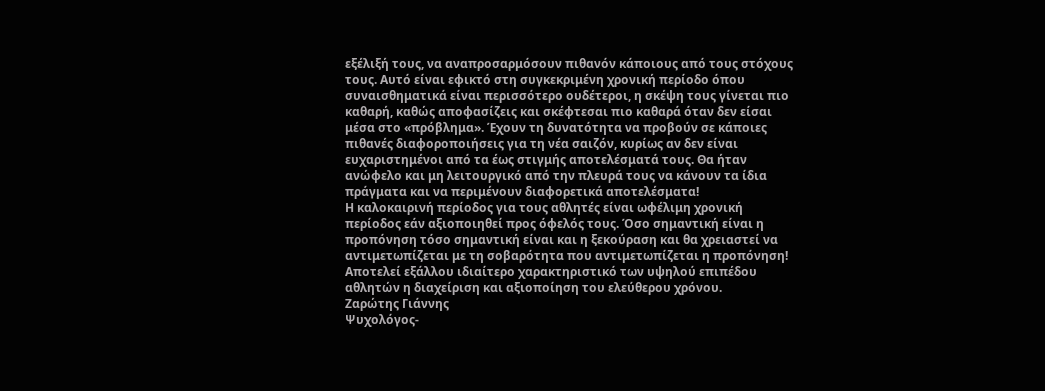εξέλιξή τους, να αναπροσαρμόσουν πιθανόν κάποιους από τους στόχους τους. Αυτό είναι εφικτό στη συγκεκριμένη χρονική περίοδο όπου συναισθηματικά είναι περισσότερο ουδέτεροι, η σκέψη τους γίνεται πιο καθαρή, καθώς αποφασίζεις και σκέφτεσαι πιο καθαρά όταν δεν είσαι μέσα στο «πρόβλημα». Έχουν τη δυνατότητα να προβούν σε κάποιες πιθανές διαφοροποιήσεις για τη νέα σαιζόν, κυρίως αν δεν είναι ευχαριστημένοι από τα έως στιγμής αποτελέσματά τους. Θα ήταν ανώφελο και μη λειτουργικό από την πλευρά τους να κάνουν τα ίδια πράγματα και να περιμένουν διαφορετικά αποτελέσματα!
Η καλοκαιρινή περίοδος για τους αθλητές είναι ωφέλιμη χρονική περίοδος εάν αξιοποιηθεί προς όφελός τους. Όσο σημαντική είναι η προπόνηση τόσο σημαντική είναι και η ξεκούραση και θα χρειαστεί να αντιμετωπίζεται με τη σοβαρότητα που αντιμετωπίζεται η προπόνηση! Αποτελεί εξάλλου ιδιαίτερο χαρακτηριστικό των υψηλού επιπέδου αθλητών η διαχείριση και αξιοποίηση του ελεύθερου χρόνου.
Ζαρώτης Γιάννης
Ψυχολόγος-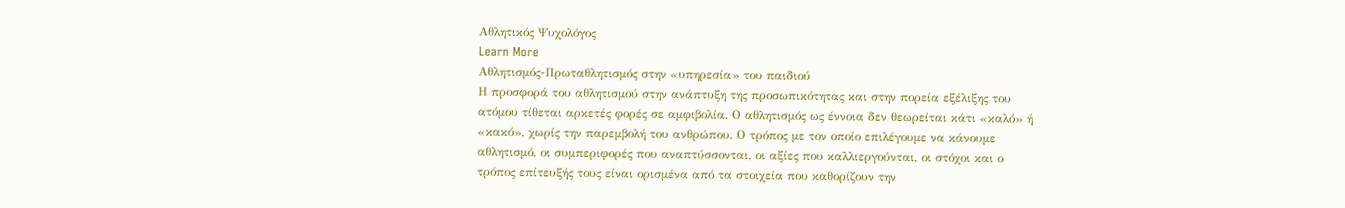Αθλητικός Ψυχολόγος
Learn More
Αθλητισμός-Πρωταθλητισμός στην «υπηρεσία» του παιδιού
Η προσφορά του αθλητισμού στην ανάπτυξη της προσωπικότητας και στην πορεία εξέλιξης του ατόμου τίθεται αρκετές φορές σε αμφιβολία. Ο αθλητισμός ως έννοια δεν θεωρείται κάτι «καλό» ή «κακό», χωρίς την παρεμβολή του ανθρώπου. Ο τρόπος με τον οποίο επιλέγουμε να κάνουμε αθλητισμό, οι συμπεριφορές που αναπτύσσονται, οι αξίες που καλλιεργούνται, οι στόχοι και ο τρόπος επίτευξής τους είναι ορισμένα από τα στοιχεία που καθορίζουν την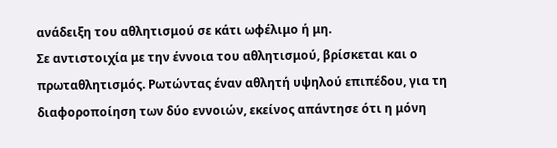ανάδειξη του αθλητισμού σε κάτι ωφέλιμο ή μη.
Σε αντιστοιχία με την έννοια του αθλητισμού, βρίσκεται και ο πρωταθλητισμός. Ρωτώντας έναν αθλητή υψηλού επιπέδου, για τη διαφοροποίηση των δύο εννοιών, εκείνος απάντησε ότι η μόνη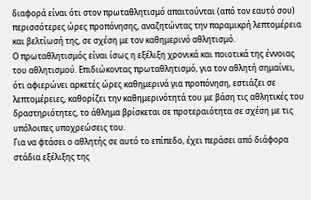διαφορά είναι ότι στον πρωταθλητισμό απαιτούνται (από τον εαυτό σου) περισσότερες ώρες προπόνησης, αναζητώντας την παραμικρή λεπτομέρεια και βελτίωσή της, σε σχέση με τον καθημερινό αθλητισμό.
Ο πρωταθλητισμός είναι ίσως η εξέλιξη χρονικά και ποιοτικά της έννοιας του αθλητισμού. Επιδιώκοντας πρωταθλητισμό, για τον αθλητή σημαίνει, ότι αφιερώνει αρκετές ώρες καθημερινά για προπόνηση, εστιάζει σε λεπτομέρειες, καθορίζει την καθημερινότητά του με βάση τις αθλητικές του δραστηριότητες, το άθλημα βρίσκεται σε προτεραιότητα σε σχέση με τις υπόλοιπες υποχρεώσεις του.
Για να φτάσει ο αθλητής σε αυτό το επίπεδο, έχει περάσει από διάφορα στάδια εξέλιξης της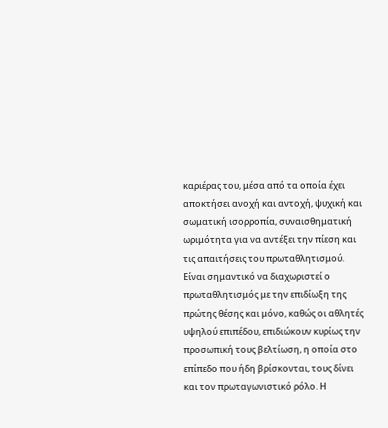καριέρας του, μέσα από τα οποία έχει αποκτήσει ανοχή και αντοχή, ψυχική και σωματική ισορροπία, συναισθηματική ωριμότητα για να αντέξει την πίεση και τις απαιτήσεις του πρωταθλητισμού.
Είναι σημαντικό να διαχωριστεί ο πρωταθλητισμός με την επιδίωξη της πρώτης θέσης και μόνο, καθώς οι αθλητές υψηλού επιπέδου, επιδιώκουν κυρίως την προσωπική τους βελτίωση, η οποία στο επίπεδο που ήδη βρίσκονται, τους δίνει και τον πρωταγωνιστικό ρόλο. Η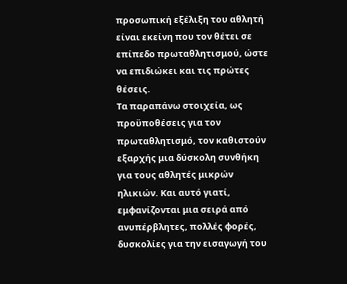προσωπική εξέλιξη του αθλητή είναι εκείνη που τον θέτει σε επίπεδο πρωταθλητισμού, ώστε να επιδιώκει και τις πρώτες θέσεις.
Τα παραπάνω στοιχεία, ως προϋποθέσεις για τον πρωταθλητισμό, τον καθιστούν εξαρχής μια δύσκολη συνθήκη για τους αθλητές μικρών ηλικιών. Και αυτό γιατί, εμφανίζονται μια σειρά από ανυπέρβλητες, πολλές φορές, δυσκολίες για την εισαγωγή του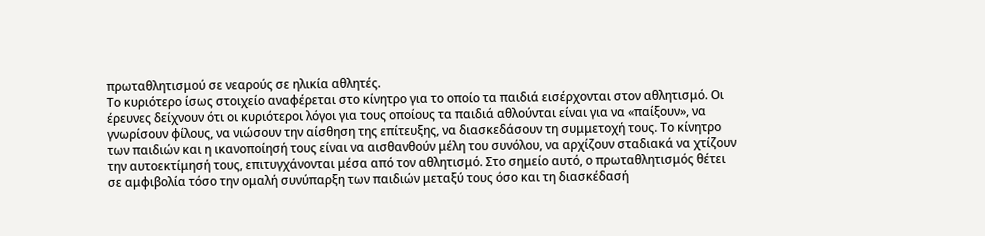πρωταθλητισμού σε νεαρούς σε ηλικία αθλητές.
Το κυριότερο ίσως στοιχείο αναφέρεται στο κίνητρο για το οποίο τα παιδιά εισέρχονται στον αθλητισμό. Οι έρευνες δείχνουν ότι οι κυριότεροι λόγοι για τους οποίους τα παιδιά αθλούνται είναι για να «παίξουν», να γνωρίσουν φίλους, να νιώσουν την αίσθηση της επίτευξης, να διασκεδάσουν τη συμμετοχή τους. Το κίνητρο των παιδιών και η ικανοποίησή τους είναι να αισθανθούν μέλη του συνόλου, να αρχίζουν σταδιακά να χτίζουν την αυτοεκτίμησή τους, επιτυγχάνονται μέσα από τον αθλητισμό. Στο σημείο αυτό, ο πρωταθλητισμός θέτει σε αμφιβολία τόσο την ομαλή συνύπαρξη των παιδιών μεταξύ τους όσο και τη διασκέδασή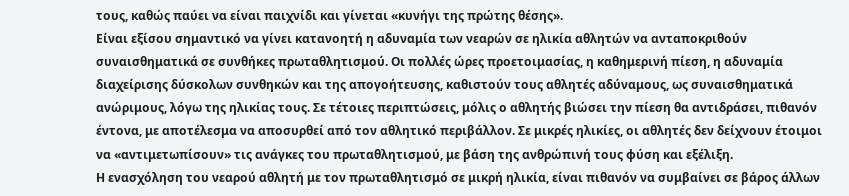τους, καθώς παύει να είναι παιχνίδι και γίνεται «κυνήγι της πρώτης θέσης».
Είναι εξίσου σημαντικό να γίνει κατανοητή η αδυναμία των νεαρών σε ηλικία αθλητών να ανταποκριθούν συναισθηματικά σε συνθήκες πρωταθλητισμού. Οι πολλές ώρες προετοιμασίας, η καθημερινή πίεση, η αδυναμία διαχείρισης δύσκολων συνθηκών και της απογοήτευσης, καθιστούν τους αθλητές αδύναμους, ως συναισθηματικά ανώριμους, λόγω της ηλικίας τους. Σε τέτοιες περιπτώσεις, μόλις ο αθλητής βιώσει την πίεση θα αντιδράσει, πιθανόν έντονα, με αποτέλεσμα να αποσυρθεί από τον αθλητικό περιβάλλον. Σε μικρές ηλικίες, οι αθλητές δεν δείχνουν έτοιμοι να «αντιμετωπίσουν» τις ανάγκες του πρωταθλητισμού, με βάση της ανθρώπινή τους φύση και εξέλιξη.
Η ενασχόληση του νεαρού αθλητή με τον πρωταθλητισμό σε μικρή ηλικία, είναι πιθανόν να συμβαίνει σε βάρος άλλων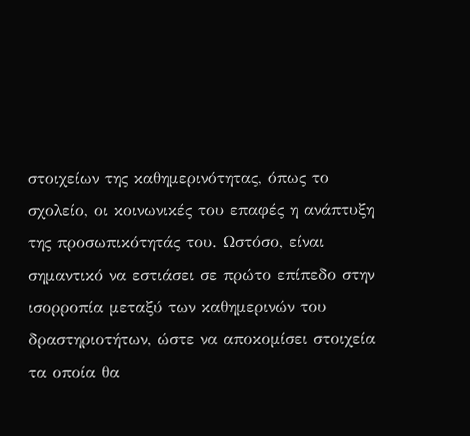στοιχείων της καθημερινότητας, όπως το σχολείο, οι κοινωνικές του επαφές η ανάπτυξη της προσωπικότητάς του. Ωστόσο, είναι σημαντικό να εστιάσει σε πρώτο επίπεδο στην ισορροπία μεταξύ των καθημερινών του δραστηριοτήτων, ώστε να αποκομίσει στοιχεία τα οποία θα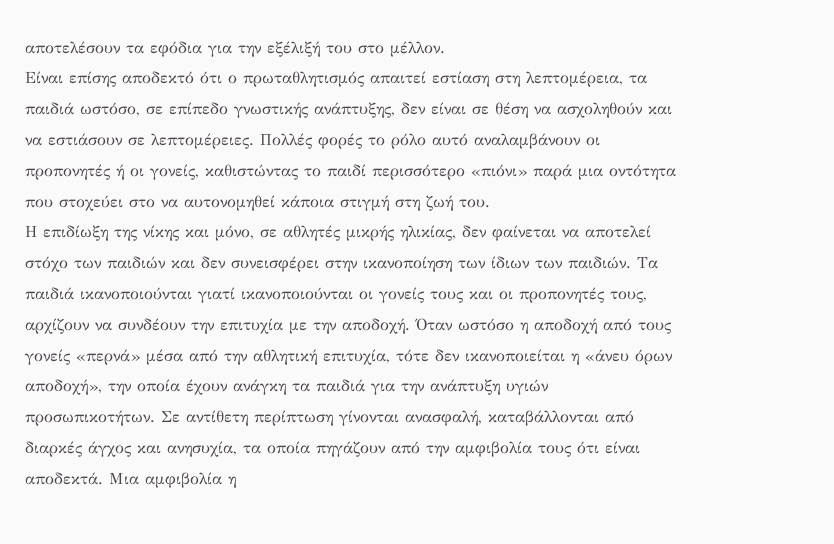αποτελέσουν τα εφόδια για την εξέλιξή του στο μέλλον.
Είναι επίσης αποδεκτό ότι ο πρωταθλητισμός απαιτεί εστίαση στη λεπτομέρεια, τα παιδιά ωστόσο, σε επίπεδο γνωστικής ανάπτυξης, δεν είναι σε θέση να ασχοληθούν και να εστιάσουν σε λεπτομέρειες. Πολλές φορές το ρόλο αυτό αναλαμβάνουν οι προπονητές ή οι γονείς, καθιστώντας το παιδί περισσότερο «πιόνι» παρά μια οντότητα που στοχεύει στο να αυτονομηθεί κάποια στιγμή στη ζωή του.
Η επιδίωξη της νίκης και μόνο, σε αθλητές μικρής ηλικίας, δεν φαίνεται να αποτελεί στόχο των παιδιών και δεν συνεισφέρει στην ικανοποίηση των ίδιων των παιδιών. Τα παιδιά ικανοποιούνται γιατί ικανοποιούνται οι γονείς τους και οι προπονητές τους, αρχίζουν να συνδέουν την επιτυχία με την αποδοχή. Όταν ωστόσο η αποδοχή από τους γονείς «περνά» μέσα από την αθλητική επιτυχία, τότε δεν ικανοποιείται η «άνευ όρων αποδοχή», την οποία έχουν ανάγκη τα παιδιά για την ανάπτυξη υγιών προσωπικοτήτων. Σε αντίθετη περίπτωση γίνονται ανασφαλή, καταβάλλονται από διαρκές άγχος και ανησυχία, τα οποία πηγάζουν από την αμφιβολία τους ότι είναι αποδεκτά. Μια αμφιβολία η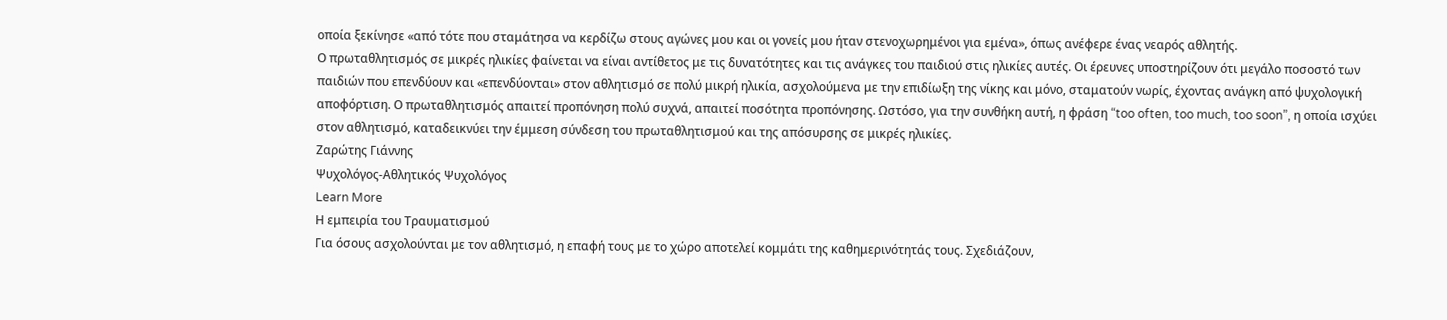οποία ξεκίνησε «από τότε που σταμάτησα να κερδίζω στους αγώνες μου και οι γονείς μου ήταν στενοχωρημένοι για εμένα», όπως ανέφερε ένας νεαρός αθλητής.
Ο πρωταθλητισμός σε μικρές ηλικίες φαίνεται να είναι αντίθετος με τις δυνατότητες και τις ανάγκες του παιδιού στις ηλικίες αυτές. Οι έρευνες υποστηρίζουν ότι μεγάλο ποσοστό των παιδιών που επενδύουν και «επενδύονται» στον αθλητισμό σε πολύ μικρή ηλικία, ασχολούμενα με την επιδίωξη της νίκης και μόνο, σταματούν νωρίς, έχοντας ανάγκη από ψυχολογική αποφόρτιση. Ο πρωταθλητισμός απαιτεί προπόνηση πολύ συχνά, απαιτεί ποσότητα προπόνησης. Ωστόσο, για την συνθήκη αυτή, η φράση “too often, too much, too soon”, η οποία ισχύει στον αθλητισμό, καταδεικνύει την έμμεση σύνδεση του πρωταθλητισμού και της απόσυρσης σε μικρές ηλικίες.
Ζαρώτης Γιάννης
Ψυχολόγος-Αθλητικός Ψυχολόγος
Learn More
Η εμπειρία του Τραυματισμού
Για όσους ασχολούνται με τον αθλητισμό, η επαφή τους με το χώρο αποτελεί κομμάτι της καθημερινότητάς τους. Σχεδιάζουν,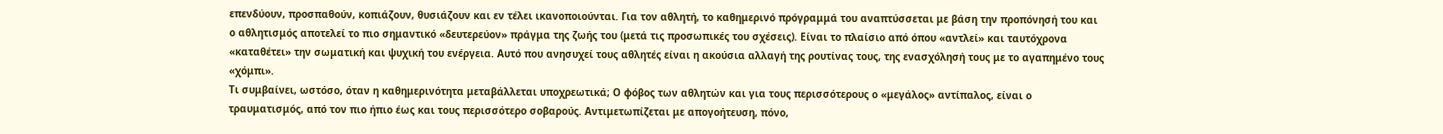επενδύουν, προσπαθούν, κοπιάζουν, θυσιάζουν και εν τέλει ικανοποιούνται. Για τον αθλητή, το καθημερινό πρόγραμμά του αναπτύσσεται με βάση την προπόνησή του και ο αθλητισμός αποτελεί το πιο σημαντικό «δευτερεύον» πράγμα της ζωής του (μετά τις προσωπικές του σχέσεις). Είναι το πλαίσιο από όπου «αντλεί» και ταυτόχρονα «καταθέτει» την σωματική και ψυχική του ενέργεια. Αυτό που ανησυχεί τους αθλητές είναι η ακούσια αλλαγή της ρουτίνας τους, της ενασχόλησή τους με το αγαπημένο τους «χόμπι».
Τι συμβαίνει, ωστόσο, όταν η καθημερινότητα μεταβάλλεται υποχρεωτικά; Ο φόβος των αθλητών και για τους περισσότερους ο «μεγάλος» αντίπαλος, είναι ο τραυματισμός, από τον πιο ήπιο έως και τους περισσότερο σοβαρούς. Αντιμετωπίζεται με απογοήτευση, πόνο,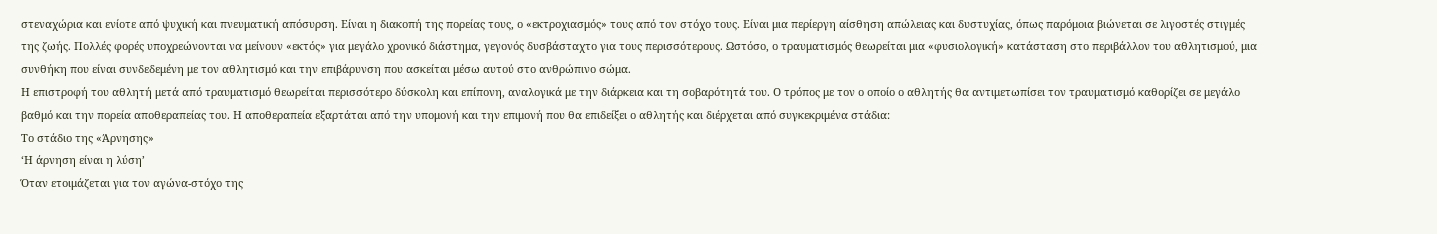στεναχώρια και ενίοτε από ψυχική και πνευματική απόσυρση. Είναι η διακοπή της πορείας τους, ο «εκτροχιασμός» τους από τον στόχο τους. Είναι μια περίεργη αίσθηση απώλειας και δυστυχίας, όπως παρόμοια βιώνεται σε λιγοστές στιγμές της ζωής. Πολλές φορές υποχρεώνονται να μείνουν «εκτός» για μεγάλο χρονικό διάστημα, γεγονός δυσβάσταχτο για τους περισσότερους. Ωστόσο, ο τραυματισμός θεωρείται μια «φυσιολογική» κατάσταση στο περιβάλλον του αθλητισμού, μια συνθήκη που είναι συνδεδεμένη με τον αθλητισμό και την επιβάρυνση που ασκείται μέσω αυτού στο ανθρώπινο σώμα.
Η επιστροφή του αθλητή μετά από τραυματισμό θεωρείται περισσότερο δύσκολη και επίπονη, αναλογικά με την διάρκεια και τη σοβαρότητά του. Ο τρόπος με τον ο οποίο ο αθλητής θα αντιμετωπίσει τον τραυματισμό καθορίζει σε μεγάλο βαθμό και την πορεία αποθεραπείας του. Η αποθεραπεία εξαρτάται από την υπομονή και την επιμονή που θα επιδείξει ο αθλητής και διέρχεται από συγκεκριμένα στάδια:
Το στάδιο της «Άρνησης»
‘Η άρνηση είναι η λύση’
Όταν ετοιμάζεται για τον αγώνα-στόχο της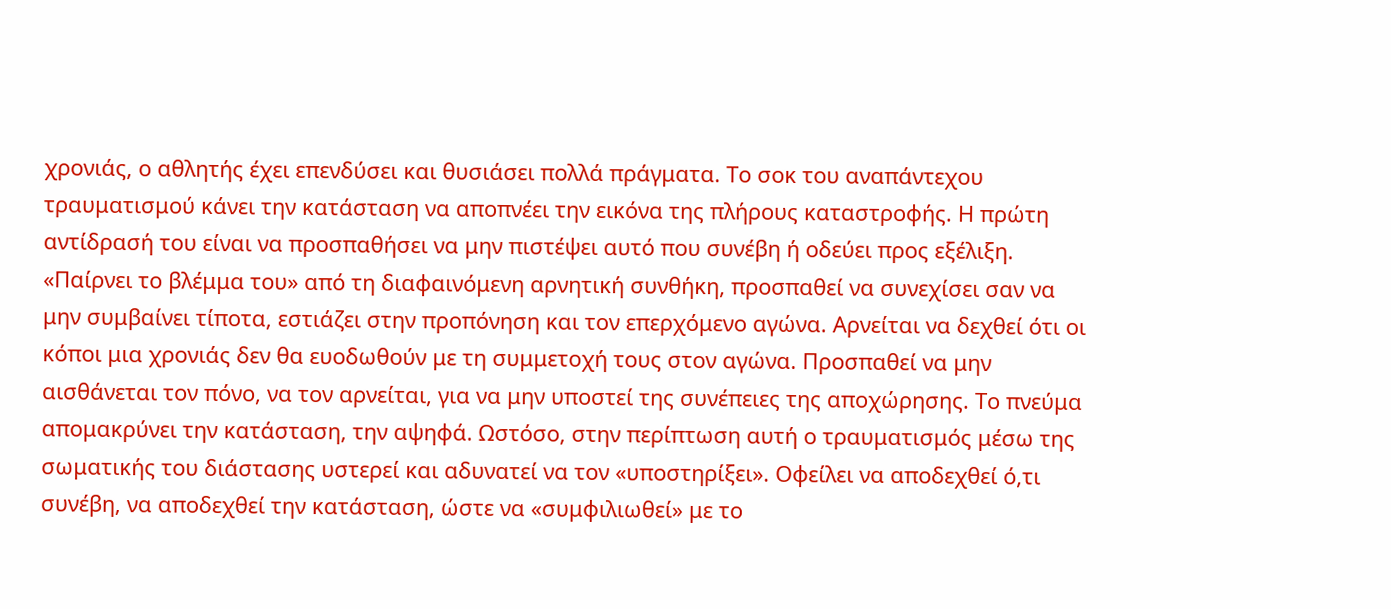χρονιάς, ο αθλητής έχει επενδύσει και θυσιάσει πολλά πράγματα. Το σοκ του αναπάντεχου τραυματισμού κάνει την κατάσταση να αποπνέει την εικόνα της πλήρους καταστροφής. Η πρώτη αντίδρασή του είναι να προσπαθήσει να μην πιστέψει αυτό που συνέβη ή οδεύει προς εξέλιξη. «Παίρνει το βλέμμα του» από τη διαφαινόμενη αρνητική συνθήκη, προσπαθεί να συνεχίσει σαν να μην συμβαίνει τίποτα, εστιάζει στην προπόνηση και τον επερχόμενο αγώνα. Αρνείται να δεχθεί ότι οι κόποι μια χρονιάς δεν θα ευοδωθούν με τη συμμετοχή τους στον αγώνα. Προσπαθεί να μην αισθάνεται τον πόνο, να τον αρνείται, για να μην υποστεί της συνέπειες της αποχώρησης. Το πνεύμα απομακρύνει την κατάσταση, την αψηφά. Ωστόσο, στην περίπτωση αυτή ο τραυματισμός μέσω της σωματικής του διάστασης υστερεί και αδυνατεί να τον «υποστηρίξει». Οφείλει να αποδεχθεί ό,τι συνέβη, να αποδεχθεί την κατάσταση, ώστε να «συμφιλιωθεί» με το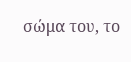σώμα του, το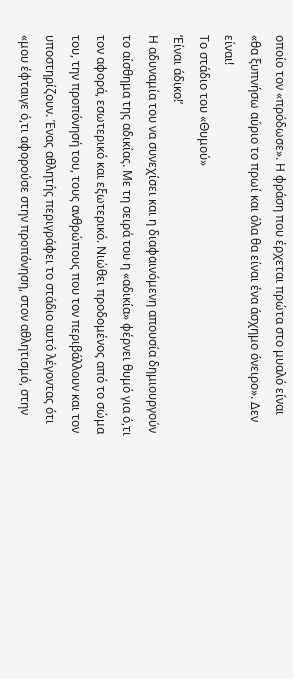οποίο τον «πρόδωσε». Η φράση που έρχεται πρώτα στο μυαλό είναι «θα ξυπνήσω αύριο το πρωί και όλα θα είναι ένα άσχημο όνειρο». Δεν είναι!
Το στάδιο του «Θυμού»
‘Είναι άδικο!’
Η αδυναμία του να συνεχίσει και η διαφαινόμενη απουσία δημιουργούν το αίσθημα της αδικίας. Με τη σειρά του η «αδικία» φέρνει θυμό για ό,τι τον αφορά, εσωτερικό και εξωτερικό. Νιώθει προδομένος από το σώμα του, την προπόνησή του, τους ανθρώπους που τον περιβάλλουν και τον υποστηρίζουν. Ένας αθλητής περιγράφει το στάδιο αυτό λέγοντας ότι «μου έφταιγε ό,τι αφορούσε στην προπόνηση, στον αθλητισμό, στην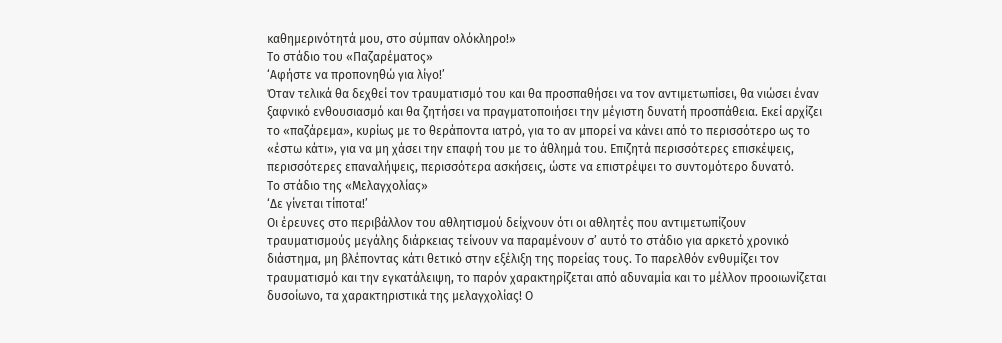καθημερινότητά μου, στο σύμπαν ολόκληρο!»
Το στάδιο του «Παζαρέματος»
‘Αφήστε να προπονηθώ για λίγο!’
Όταν τελικά θα δεχθεί τον τραυματισμό του και θα προσπαθήσει να τον αντιμετωπίσει, θα νιώσει έναν ξαφνικό ενθουσιασμό και θα ζητήσει να πραγματοποιήσει την μέγιστη δυνατή προσπάθεια. Εκεί αρχίζει το «παζάρεμα», κυρίως με το θεράποντα ιατρό, για το αν μπορεί να κάνει από το περισσότερο ως το «έστω κάτι», για να μη χάσει την επαφή του με το άθλημά του. Επιζητά περισσότερες επισκέψεις, περισσότερες επαναλήψεις, περισσότερα ασκήσεις, ώστε να επιστρέψει το συντομότερο δυνατό.
Το στάδιο της «Μελαγχολίας»
‘Δε γίνεται τίποτα!’
Οι έρευνες στο περιβάλλον του αθλητισμού δείχνουν ότι οι αθλητές που αντιμετωπίζουν τραυματισμούς μεγάλης διάρκειας τείνουν να παραμένουν σ’ αυτό το στάδιο για αρκετό χρονικό διάστημα, μη βλέποντας κάτι θετικό στην εξέλιξη της πορείας τους. Το παρελθόν ενθυμίζει τον τραυματισμό και την εγκατάλειψη, το παρόν χαρακτηρίζεται από αδυναμία και το μέλλον προοιωνίζεται δυσοίωνο, τα χαρακτηριστικά της μελαγχολίας! Ο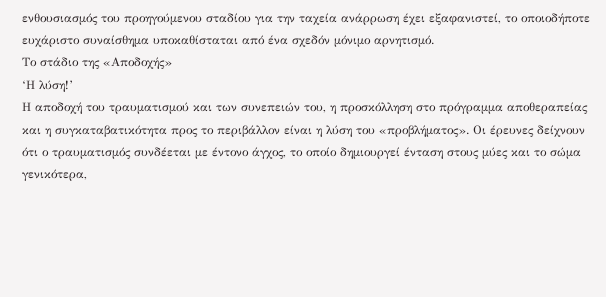ενθουσιασμός του προηγούμενου σταδίου για την ταχεία ανάρρωση έχει εξαφανιστεί, το οποιοδήποτε ευχάριστο συναίσθημα υποκαθίσταται από ένα σχεδόν μόνιμο αρνητισμό.
Το στάδιο της «Αποδοχής»
‘Η λύση!’
Η αποδοχή του τραυματισμού και των συνεπειών του, η προσκόλληση στο πρόγραμμα αποθεραπείας και η συγκαταβατικότητα προς το περιβάλλον είναι η λύση του «προβλήματος». Οι έρευνες δείχνουν ότι ο τραυματισμός συνδέεται με έντονο άγχος, το οποίο δημιουργεί ένταση στους μύες και το σώμα γενικότερα,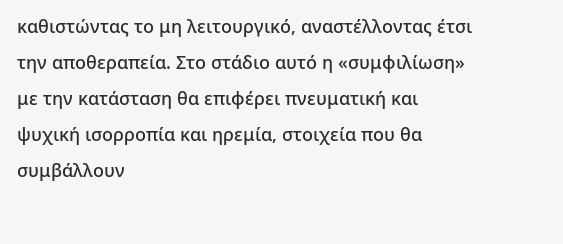καθιστώντας το μη λειτουργικό, αναστέλλοντας έτσι την αποθεραπεία. Στο στάδιο αυτό η «συμφιλίωση» με την κατάσταση θα επιφέρει πνευματική και ψυχική ισορροπία και ηρεμία, στοιχεία που θα συμβάλλουν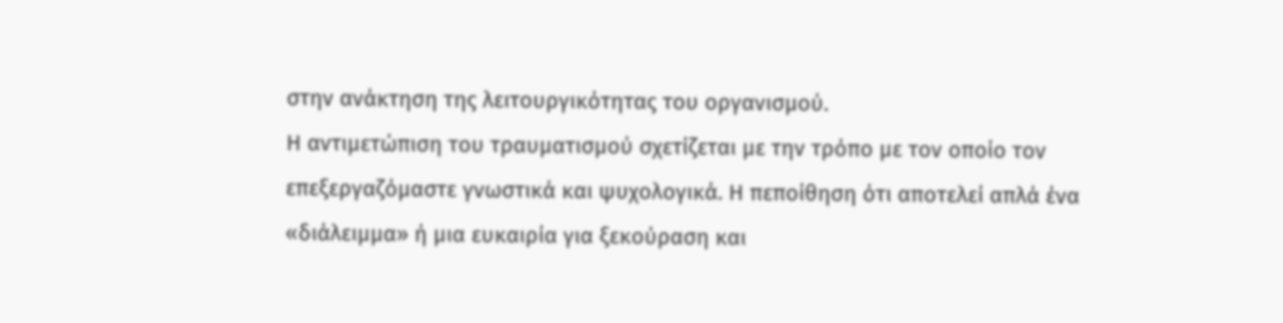στην ανάκτηση της λειτουργικότητας του οργανισμού.
Η αντιμετώπιση του τραυματισμού σχετίζεται με την τρόπο με τον οποίο τον επεξεργαζόμαστε γνωστικά και ψυχολογικά. Η πεποίθηση ότι αποτελεί απλά ένα «διάλειμμα» ή μια ευκαιρία για ξεκούραση και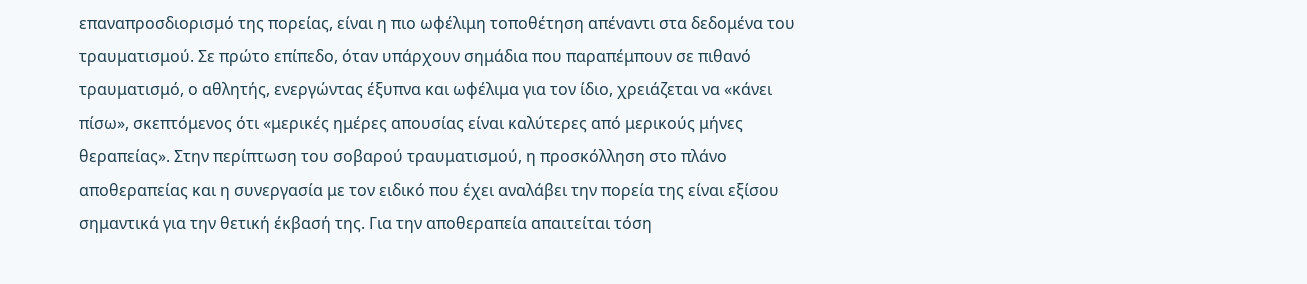επαναπροσδιορισμό της πορείας, είναι η πιο ωφέλιμη τοποθέτηση απέναντι στα δεδομένα του τραυματισμού. Σε πρώτο επίπεδο, όταν υπάρχουν σημάδια που παραπέμπουν σε πιθανό τραυματισμό, ο αθλητής, ενεργώντας έξυπνα και ωφέλιμα για τον ίδιο, χρειάζεται να «κάνει πίσω», σκεπτόμενος ότι «μερικές ημέρες απουσίας είναι καλύτερες από μερικούς μήνες θεραπείας». Στην περίπτωση του σοβαρού τραυματισμού, η προσκόλληση στο πλάνο αποθεραπείας και η συνεργασία με τον ειδικό που έχει αναλάβει την πορεία της είναι εξίσου σημαντικά για την θετική έκβασή της. Για την αποθεραπεία απαιτείται τόση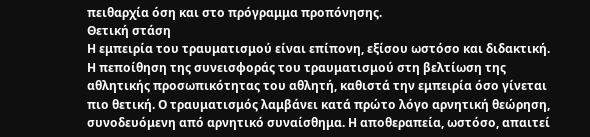πειθαρχία όση και στο πρόγραμμα προπόνησης.
Θετική στάση
Η εμπειρία του τραυματισμού είναι επίπονη, εξίσου ωστόσο και διδακτική. Η πεποίθηση της συνεισφοράς του τραυματισμού στη βελτίωση της αθλητικής προσωπικότητας του αθλητή, καθιστά την εμπειρία όσο γίνεται πιο θετική. Ο τραυματισμός λαμβάνει κατά πρώτο λόγο αρνητική θεώρηση, συνοδευόμενη από αρνητικό συναίσθημα. Η αποθεραπεία, ωστόσο, απαιτεί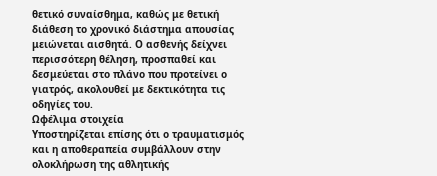θετικό συναίσθημα, καθώς με θετική διάθεση το χρονικό διάστημα απουσίας μειώνεται αισθητά. Ο ασθενής δείχνει περισσότερη θέληση, προσπαθεί και δεσμεύεται στο πλάνο που προτείνει ο γιατρός, ακολουθεί με δεκτικότητα τις οδηγίες του.
Ωφέλιμα στοιχεία
Υποστηρίζεται επίσης ότι ο τραυματισμός και η αποθεραπεία συμβάλλουν στην ολοκλήρωση της αθλητικής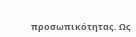προσωπικότητας. Ως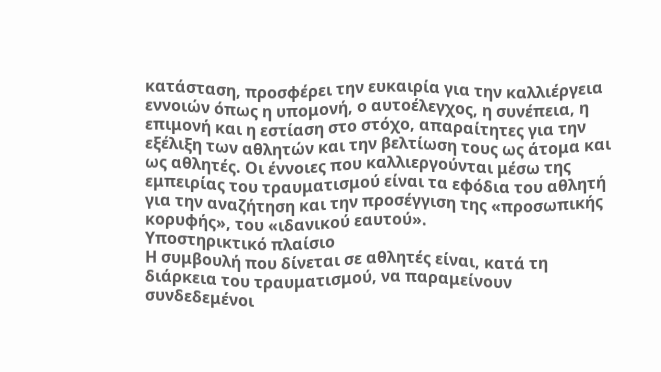κατάσταση, προσφέρει την ευκαιρία για την καλλιέργεια εννοιών όπως η υπομονή, ο αυτοέλεγχος, η συνέπεια, η επιμονή και η εστίαση στο στόχο, απαραίτητες για την εξέλιξη των αθλητών και την βελτίωση τους ως άτομα και ως αθλητές. Οι έννοιες που καλλιεργούνται μέσω της εμπειρίας του τραυματισμού είναι τα εφόδια του αθλητή για την αναζήτηση και την προσέγγιση της «προσωπικής κορυφής», του «ιδανικού εαυτού».
Υποστηρικτικό πλαίσιο
Η συμβουλή που δίνεται σε αθλητές είναι, κατά τη διάρκεια του τραυματισμού, να παραμείνουν συνδεδεμένοι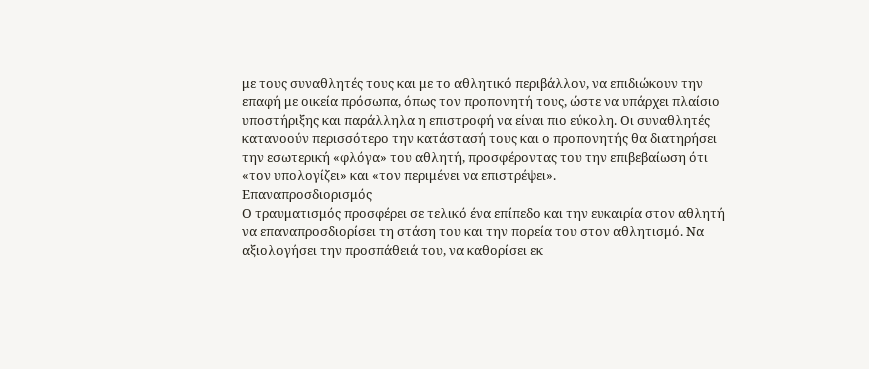με τους συναθλητές τους και με το αθλητικό περιβάλλον, να επιδιώκουν την επαφή με οικεία πρόσωπα, όπως τον προπονητή τους, ώστε να υπάρχει πλαίσιο υποστήριξης και παράλληλα η επιστροφή να είναι πιο εύκολη. Οι συναθλητές κατανοούν περισσότερο την κατάστασή τους και ο προπονητής θα διατηρήσει την εσωτερική «φλόγα» του αθλητή, προσφέροντας του την επιβεβαίωση ότι «τον υπολογίζει» και «τον περιμένει να επιστρέψει».
Επαναπροσδιορισμός
Ο τραυματισμός προσφέρει σε τελικό ένα επίπεδο και την ευκαιρία στον αθλητή να επαναπροσδιορίσει τη στάση του και την πορεία του στον αθλητισμό. Να αξιολογήσει την προσπάθειά του, να καθορίσει εκ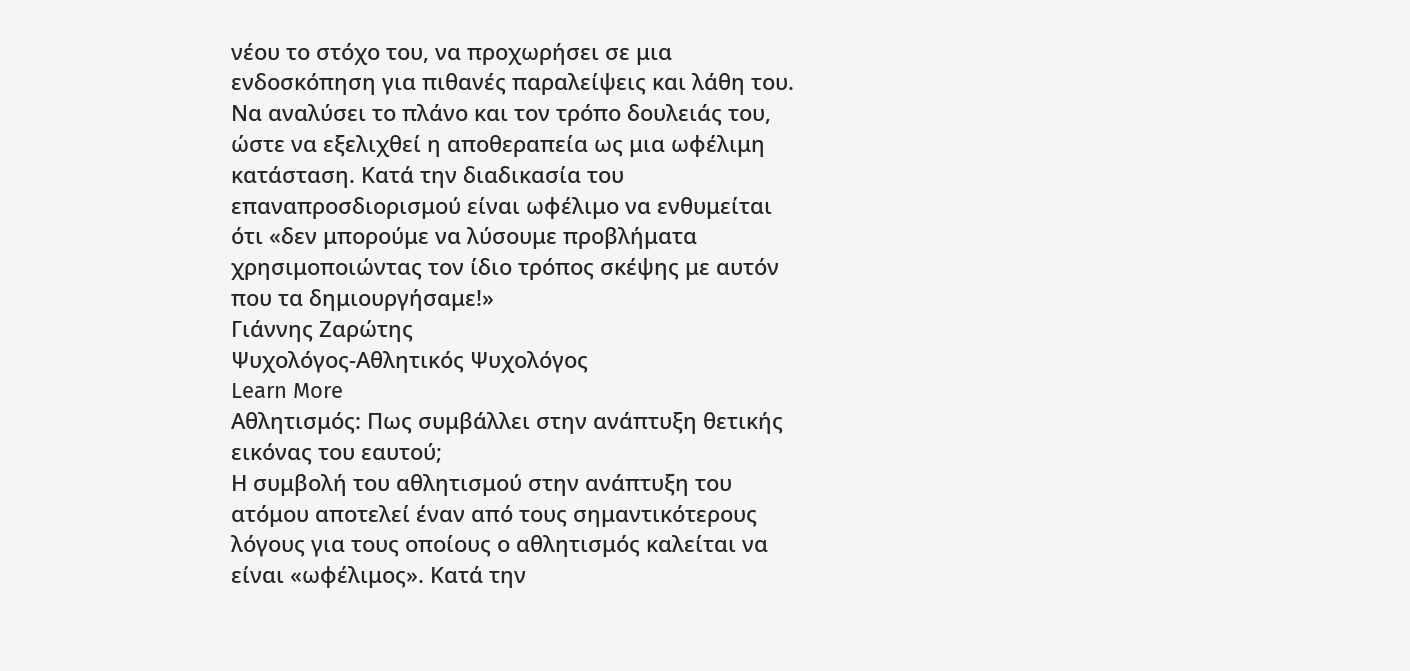νέου το στόχο του, να προχωρήσει σε μια ενδοσκόπηση για πιθανές παραλείψεις και λάθη του. Να αναλύσει το πλάνο και τον τρόπο δουλειάς του, ώστε να εξελιχθεί η αποθεραπεία ως μια ωφέλιμη κατάσταση. Κατά την διαδικασία του επαναπροσδιορισμού είναι ωφέλιμο να ενθυμείται ότι «δεν μπορούμε να λύσουμε προβλήματα χρησιμοποιώντας τον ίδιο τρόπος σκέψης με αυτόν που τα δημιουργήσαμε!»
Γιάννης Ζαρώτης
Ψυχολόγος-Αθλητικός Ψυχολόγος
Learn More
Αθλητισμός: Πως συμβάλλει στην ανάπτυξη θετικής εικόνας του εαυτού;
Η συμβολή του αθλητισμού στην ανάπτυξη του ατόμου αποτελεί έναν από τους σημαντικότερους λόγους για τους οποίους ο αθλητισμός καλείται να είναι «ωφέλιμος». Κατά την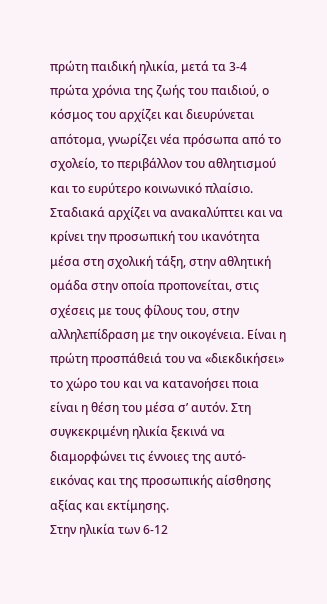πρώτη παιδική ηλικία, μετά τα 3-4 πρώτα χρόνια της ζωής του παιδιού, ο κόσμος του αρχίζει και διευρύνεται απότομα, γνωρίζει νέα πρόσωπα από το σχολείο, το περιβάλλον του αθλητισμού και το ευρύτερο κοινωνικό πλαίσιο. Σταδιακά αρχίζει να ανακαλύπτει και να κρίνει την προσωπική του ικανότητα μέσα στη σχολική τάξη, στην αθλητική ομάδα στην οποία προπονείται, στις σχέσεις με τους φίλους του, στην αλληλεπίδραση με την οικογένεια. Είναι η πρώτη προσπάθειά του να «διεκδικήσει» το χώρο του και να κατανοήσει ποια είναι η θέση του μέσα σ’ αυτόν. Στη συγκεκριμένη ηλικία ξεκινά να διαμορφώνει τις έννοιες της αυτό-εικόνας και της προσωπικής αίσθησης αξίας και εκτίμησης.
Στην ηλικία των 6-12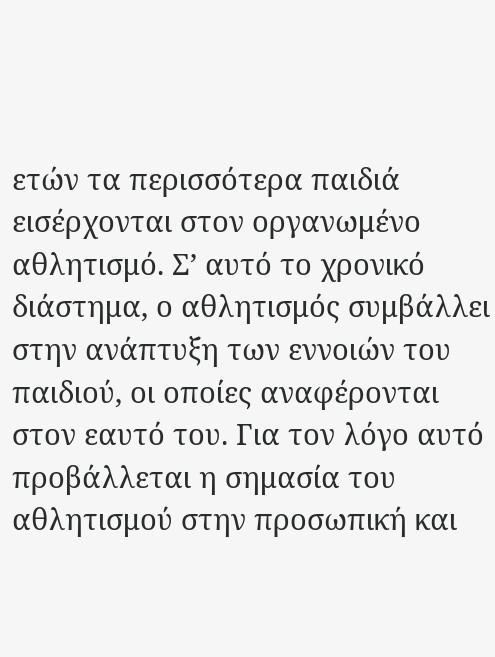ετών τα περισσότερα παιδιά εισέρχονται στον οργανωμένο αθλητισμό. Σ’ αυτό το χρονικό διάστημα, ο αθλητισμός συμβάλλει στην ανάπτυξη των εννοιών του παιδιού, οι οποίες αναφέρονται στον εαυτό του. Για τον λόγο αυτό προβάλλεται η σημασία του αθλητισμού στην προσωπική και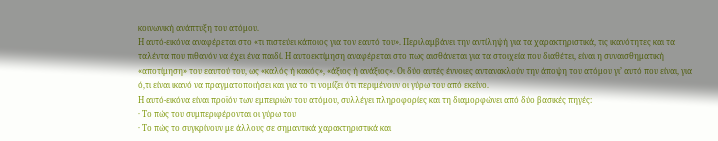κοινωνική ανάπτυξη του ατόμου.
Η αυτό-εικόνα αναφέρεται στο «τι πιστεύει κάποιος για τον εαυτό του». Περιλαμβάνει την αντίληψή για τα χαρακτηριστικά, τις ικανότητες και τα ταλέντα που πιθανόν να έχει ένα παιδί. Η αυτοεκτίμηση αναφέρεται στο πως αισθάνεται για τα στοιχεία που διαθέτει, είναι η συναισθηματική «αποτίμηση» του εαυτού του, ως «καλός ή κακός», «άξιος ή ανάξιος». Οι δύο αυτές έννοιες αντανακλούν την άποψη του ατόμου γι’ αυτό που είναι, για ό,τι είναι ικανό να πραγματοποιήσει και για το τι νομίζει ότι περιμένουν οι γύρω του από εκείνο.
Η αυτό-εικόνα είναι προϊόν των εμπειριών του ατόμου, συλλέγει πληροφορίες και τη διαμορφώνει από δύο βασικές πηγές:
· Το πώς του συμπεριφέρονται οι γύρω του
· Το πώς το συγκρίνουν με άλλους σε σημαντικά χαρακτηριστικά και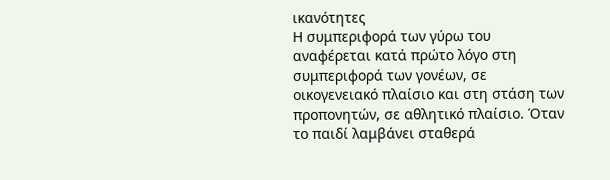ικανότητες
Η συμπεριφορά των γύρω του αναφέρεται κατά πρώτο λόγο στη συμπεριφορά των γονέων, σε οικογενειακό πλαίσιο και στη στάση των προπονητών, σε αθλητικό πλαίσιο. Όταν το παιδί λαμβάνει σταθερά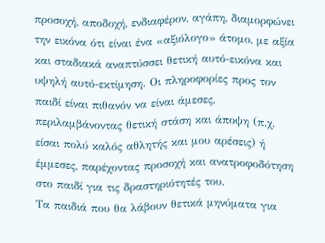προσοχή, αποδοχή, ενδιαφέρον, αγάπη, διαμορφώνει την εικόνα ότι είναι ένα «αξιόλογο» άτομο, με αξία και σταδιακά αναπτύσσει θετική αυτό-εικόνα και υψηλή αυτό-εκτίμηση. Οι πληροφορίες προς τον παιδί είναι πιθανόν να είναι άμεσες, περιλαμβάνοντας θετική στάση και άποψη (π.χ. είσαι πολύ καλός αθλητής και μου αρέσεις) ή έμμεσες, παρέχοντας προσοχή και ανατροφοδότηση στο παιδί για τις δραστηριότητές του.
Τα παιδιά που θα λάβουν θετικά μηνύματα για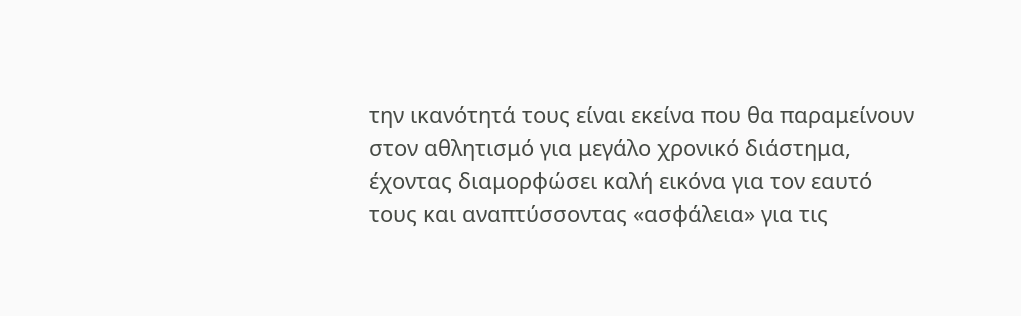την ικανότητά τους είναι εκείνα που θα παραμείνουν στον αθλητισμό για μεγάλο χρονικό διάστημα, έχοντας διαμορφώσει καλή εικόνα για τον εαυτό τους και αναπτύσσοντας «ασφάλεια» για τις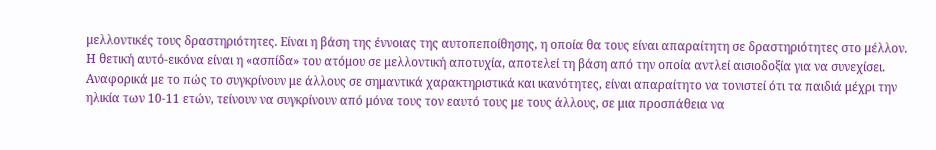μελλοντικές τους δραστηριότητες. Είναι η βάση της έννοιας της αυτοπεποίθησης, η οποία θα τους είναι απαραίτητη σε δραστηριότητες στο μέλλον. Η θετική αυτό-εικόνα είναι η «ασπίδα» του ατόμου σε μελλοντική αποτυχία, αποτελεί τη βάση από την οποία αντλεί αισιοδοξία για να συνεχίσει.
Αναφορικά με το πώς το συγκρίνουν με άλλους σε σημαντικά χαρακτηριστικά και ικανότητες, είναι απαραίτητο να τονιστεί ότι τα παιδιά μέχρι την ηλικία των 10-11 ετών, τείνουν να συγκρίνουν από μόνα τους τον εαυτό τους με τους άλλους, σε μια προσπάθεια να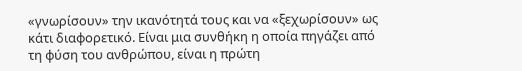«γνωρίσουν» την ικανότητά τους και να «ξεχωρίσουν» ως κάτι διαφορετικό. Είναι μια συνθήκη η οποία πηγάζει από τη φύση του ανθρώπου, είναι η πρώτη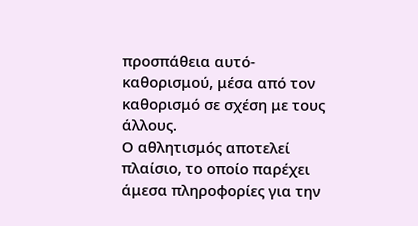προσπάθεια αυτό-καθορισμού, μέσα από τον καθορισμό σε σχέση με τους άλλους.
Ο αθλητισμός αποτελεί πλαίσιο, το οποίο παρέχει άμεσα πληροφορίες για την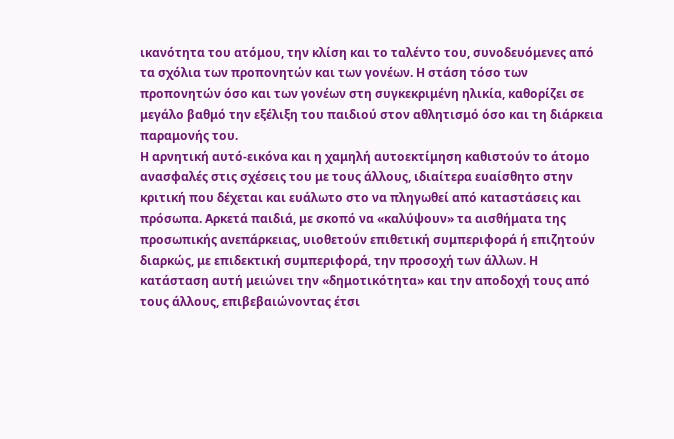ικανότητα του ατόμου, την κλίση και το ταλέντο του, συνοδευόμενες από τα σχόλια των προπονητών και των γονέων. Η στάση τόσο των προπονητών όσο και των γονέων στη συγκεκριμένη ηλικία, καθορίζει σε μεγάλο βαθμό την εξέλιξη του παιδιού στον αθλητισμό όσο και τη διάρκεια παραμονής του.
Η αρνητική αυτό-εικόνα και η χαμηλή αυτοεκτίμηση καθιστούν το άτομο ανασφαλές στις σχέσεις του με τους άλλους, ιδιαίτερα ευαίσθητο στην κριτική που δέχεται και ευάλωτο στο να πληγωθεί από καταστάσεις και πρόσωπα. Αρκετά παιδιά, με σκοπό να «καλύψουν» τα αισθήματα της προσωπικής ανεπάρκειας, υιοθετούν επιθετική συμπεριφορά ή επιζητούν διαρκώς, με επιδεκτική συμπεριφορά, την προσοχή των άλλων. Η κατάσταση αυτή μειώνει την «δημοτικότητα» και την αποδοχή τους από τους άλλους, επιβεβαιώνοντας έτσι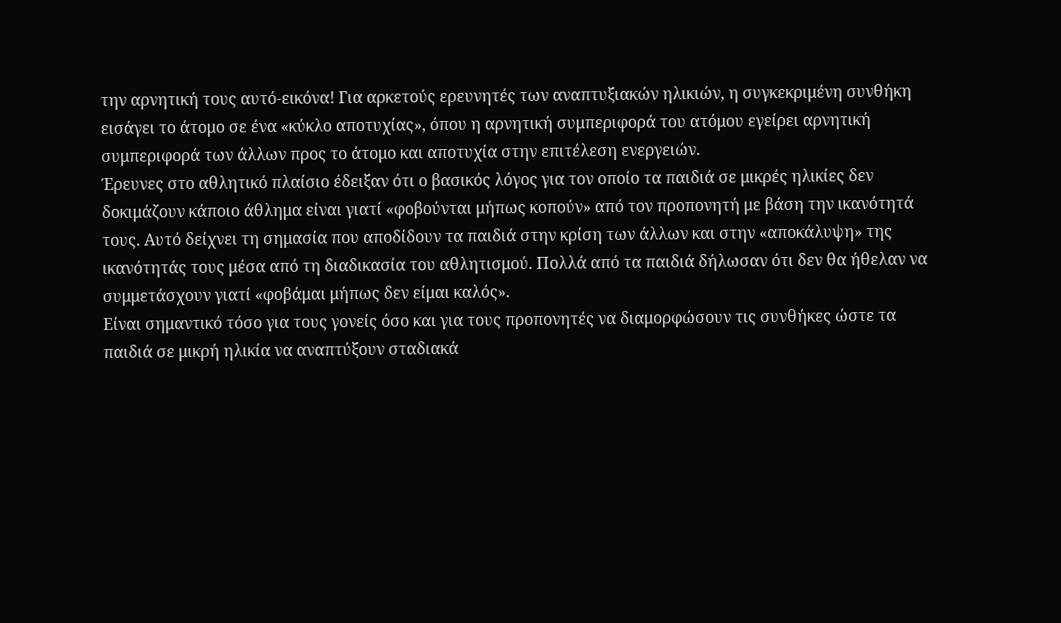την αρνητική τους αυτό-εικόνα! Για αρκετούς ερευνητές των αναπτυξιακών ηλικιών, η συγκεκριμένη συνθήκη εισάγει το άτομο σε ένα «κύκλο αποτυχίας», όπου η αρνητική συμπεριφορά του ατόμου εγείρει αρνητική συμπεριφορά των άλλων προς το άτομο και αποτυχία στην επιτέλεση ενεργειών.
Έρευνες στο αθλητικό πλαίσιο έδειξαν ότι ο βασικός λόγος για τον οποίο τα παιδιά σε μικρές ηλικίες δεν δοκιμάζουν κάποιο άθλημα είναι γιατί «φοβούνται μήπως κοπούν» από τον προπονητή με βάση την ικανότητά τους. Αυτό δείχνει τη σημασία που αποδίδουν τα παιδιά στην κρίση των άλλων και στην «αποκάλυψη» της ικανότητάς τους μέσα από τη διαδικασία του αθλητισμού. Πολλά από τα παιδιά δήλωσαν ότι δεν θα ήθελαν να συμμετάσχουν γιατί «φοβάμαι μήπως δεν είμαι καλός».
Είναι σημαντικό τόσο για τους γονείς όσο και για τους προπονητές να διαμορφώσουν τις συνθήκες ώστε τα παιδιά σε μικρή ηλικία να αναπτύξουν σταδιακά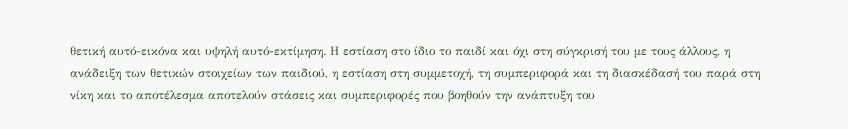θετική αυτό-εικόνα και υψηλή αυτό-εκτίμηση. Η εστίαση στο ίδιο το παιδί και όχι στη σύγκρισή του με τους άλλους, η ανάδειξη των θετικών στοιχείων των παιδιού, η εστίαση στη συμμετοχή, τη συμπεριφορά και τη διασκέδασή του παρά στη νίκη και το αποτέλεσμα αποτελούν στάσεις και συμπεριφορές που βοηθούν την ανάπτυξη του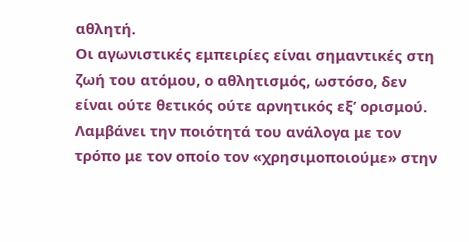αθλητή.
Οι αγωνιστικές εμπειρίες είναι σημαντικές στη ζωή του ατόμου, ο αθλητισμός, ωστόσο, δεν είναι ούτε θετικός ούτε αρνητικός εξ’ ορισμού. Λαμβάνει την ποιότητά του ανάλογα με τον τρόπο με τον οποίο τον «χρησιμοποιούμε» στην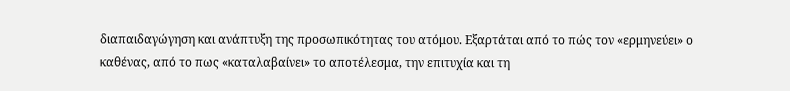διαπαιδαγώγηση και ανάπτυξη της προσωπικότητας του ατόμου. Εξαρτάται από το πώς τον «ερμηνεύει» ο καθένας, από το πως «καταλαβαίνει» το αποτέλεσμα, την επιτυχία και τη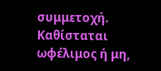συμμετοχή. Καθίσταται ωφέλιμος ή μη,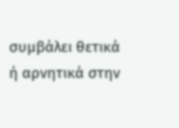συμβάλει θετικά ή αρνητικά στην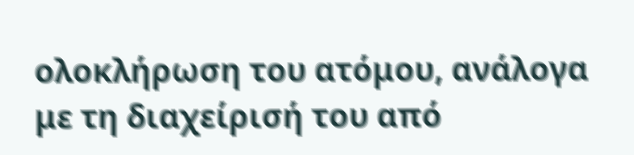ολοκλήρωση του ατόμου, ανάλογα με τη διαχείρισή του από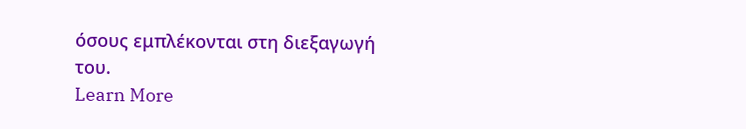όσους εμπλέκονται στη διεξαγωγή του.
Learn More